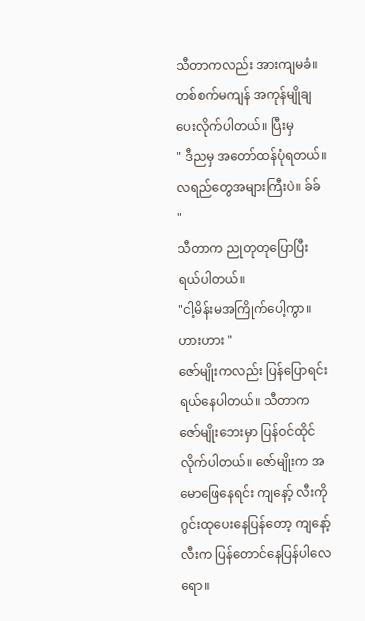သီတာကလည်း အားကျမခံ။ တစ်စက်မကျန် အကုန်မျိုချပေးလိုက်ပါတယ်။ ပြီးမှ
" ဒီညမှ အတော်ထန်ပုံရတယ်။ လရည်တွေအများကြီးပဲ။ ခ်ခ် "
သီတာက ညုတုတုပြောပြီး ရယ်ပါတယ်။
"ငါ့မိန်းမအကြိုက်ပေါ့ကွာ။ ဟားဟား "
ဇော်မျိုးကလည်း ပြန်ပြောရင်း ရယ်နေပါတယ်။ သီတာက ဇော်မျိုးဘေးမှာ ပြန်ဝင်ထိုင်လိုက်ပါတယ်။ ဇော်မျိုးက အမောဖြေနေရင်း ကျနော့် လီးကို ဂွင်းထုပေးနေပြန်တော့ ကျနော့်လီးက ပြန်တောင်နေပြန်ပါလေရော။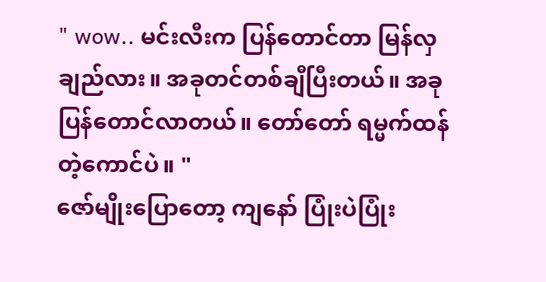" wow.. မင်းလီးက ပြန်တောင်တာ မြန်လှချည်လား။ အခုတင်တစ်ချီပြီးတယ်။ အခု ပြန်တောင်လာတယ်။ တော်တော် ရမ္မက်ထန်တဲ့ကောင်ပဲ။ "
ဇော်မျိုးပြောတော့ ကျနော် ပြုံးပဲပြုံး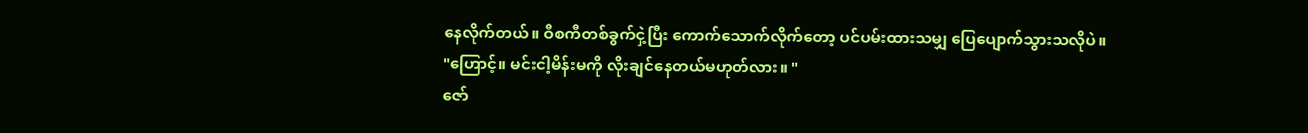နေလိုက်တယ်။ ဝီစကီတစ်ခွက်ငှဲ့ပြီး ကောက်သောက်လိုက်တော့ ပင်ပမ်းထားသမျှ ပြေပျောက်သွားသလိုပဲ။
"ဟြောင့်။ မင်းငါ့မိန်းမကို လိုးချင်နေတယ်မဟုတ်လား။ "
ဇော်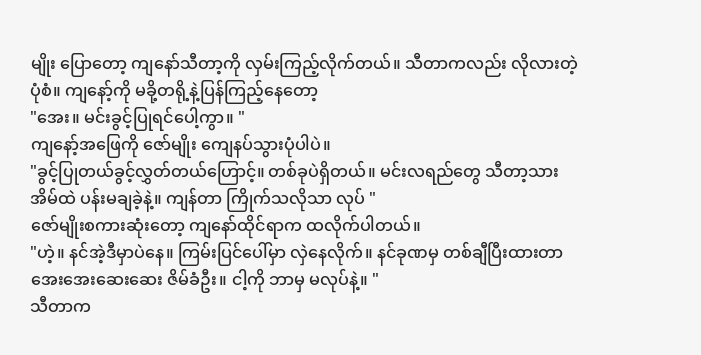မျိုး ပြောတော့ ကျနော်သီတာ့ကို လှမ်းကြည့်လိုက်တယ်။ သီတာကလည်း လိုလားတဲ့ပုံစံ။ ကျနော့်ကို မခို့တရို့နဲ့ပြန်ကြည့်နေတော့
"အေး။ မင်းခွင့်ပြုရင်ပေါ့ကွာ။ "
ကျနော့်အဖြေကို ဇော်မျိုး ကျေနပ်သွားပုံပါပဲ။
"ခွင့်ပြုတယ်ခွင့်လွှတ်တယ်ဟြောင့်။ တစ်ခုပဲရှိတယ်။ မင်းလရည်တွေ သီတာ့သားအိမ်ထဲ ပန်းမချခဲ့နဲ့။ ကျန်တာ ကြိုက်သလိုသာ လုပ် "
ဇော်မျိုးစကားဆုံးတော့ ကျနော်ထိုင်ရာက ထလိုက်ပါတယ်။
"ဟဲ့။ နင်အဲ့ဒီမှာပဲနေ။ ကြမ်းပြင်ပေါ်မှာ လှဲနေလိုက်။ နင်ခုဏမှ တစ်ချီပြီးထားတာ အေးအေးဆေးဆေး ဇိမ်ခံဦး။ ငါ့ကို ဘာမှ မလုပ်နဲ့။ "
သီတာက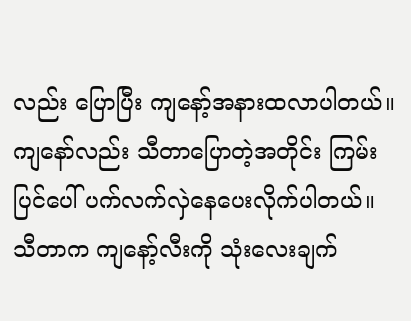လည်း ပြောပြီး ကျနော့်အနားထလာပါတယ်။ ကျနော်လည်း သီတာပြောတဲ့အတိုင်း ကြမ်းပြင်ပေါ် ပက်လက်လှဲနေပေးလိုက်ပါတယ်။ သီတာက ကျနော့်လီးကို သုံးလေးချက်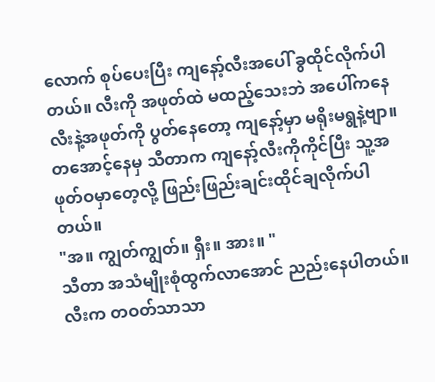လောက် စုပ်ပေးပြီး ကျနော့်လီးအပေါ် ခွထိုင်လိုက်ပါတယ်။ လီးကို အဖုတ်ထဲ မထည့်သေးဘဲ အပေါ်ကနေ လီးနဲ့အဖုတ်ကို ပွတ်နေတော့ ကျနော့်မှာ မရိုးမရွနဲ့ဗျာ။ တအောင့်နေမှ သီတာက ကျနော့်လီးကိုကိုင်ပြီး သူ့အဖုတ်ဝမှာတေ့လို့ ဖြည်းဖြည်းချင်းထိုင်ချလိုက်ပါတယ်။
"အ။ ကျွတ်ကျွတ်။ ရှီး။ အား။ "
သီတာ အသံမျိုးစုံထွက်လာအောင် ညည်းနေပါတယ်။ လီးက တဝတ်သာသာ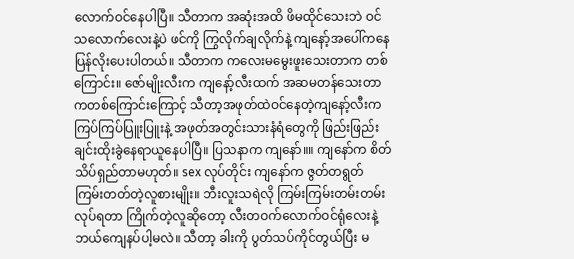လောက်ဝင်နေပါပြီ။ သီတာက အဆုံးအထိ ဖိမထိုင်သေးဘဲ ဝင်သလောက်လေးနဲ့ပဲ ဖင်ကို ကြွလိုက်ချလိုက်နဲ့ ကျနော့်အပေါ်ကနေ ပြန်လိုးပေးပါတယ်။ သီတာက ကလေးမမွေးဖူးသေးတာက တစ်ကြောင်း။ ဇော်မျိုးလီးက ကျနော့်လီးထက် အဆမတန်သေးတာကတစ်ကြောင်းကြောင့် သီတာ့အဖုတ်ထဲဝင်နေတဲ့ကျနော့်လီးက ကြပ်ကြပ်ပြူးပြူးနဲ့ အဖုတ်အတွင်းသားနံရံတွေကို ဖြည်းဖြည်းချင်းထိုးခွဲနေရာယူနေပါပြီ။ ပြသနာက ကျနော်။။ ကျနော်က စိတ်သိပ်ရှည်တာမဟုတ်။ sex လုပ်တိုင်း ကျနော်က ဇွတ်တရွတ်ကြမ်းတတ်တဲ့လူစားမျိုး။ ဘီးလူးသရဲလို ကြမ်းကြမ်းတမ်းတမ်းလုပ်ရတာ ကြိုက်တဲ့လူဆိုတော့ လီးတဝက်လောက်ဝင်ရုံလေးနဲ့ ဘယ်ကျေနပ်ပါ့မလဲ။ သီတာ့ ခါးကို ပွတ်သပ်ကိုင်တွယ်ပြီး မ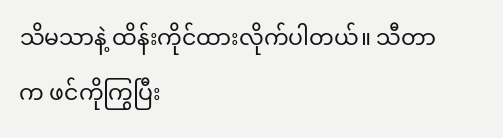သိမသာနဲ့ ထိန်းကိုင်ထားလိုက်ပါတယ်။ သီတာက ဖင်ကိုကြွပြီး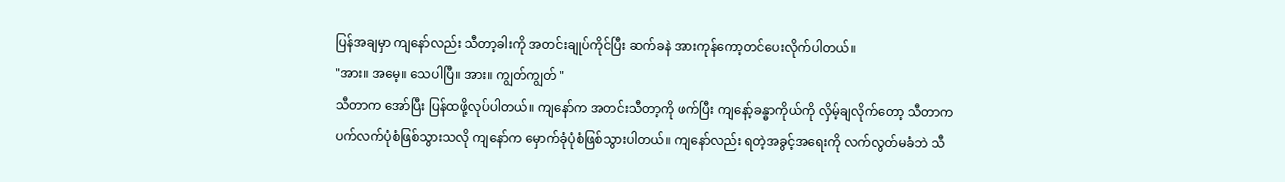ပြန်အချမှာ ကျနော်လည်း သီတာ့ခါးကို အတင်းချုပ်ကိုင်ပြီး ဆက်ခနဲ အားကုန်ကော့တင်ပေးလိုက်ပါတယ်။
"အား။ အမေ့။ သေပါပြီ။ အား။ ကျွတ်ကျွတ် "
သီတာက အော်ပြီး ပြန်ထဖို့လုပ်ပါတယ်။ ကျနော်က အတင်းသီတာ့ကို ဖက်ပြီး ကျနော့်ခန္ဓာကိုယ်ကို လှိမ့်ချလိုက်တော့ သီတာက ပက်လက်ပုံစံဖြစ်သွားသလို ကျနော်က မှောက်ခုံပုံစံဖြစ်သွားပါတယ်။ ကျနော်လည်း ရတဲ့အခွင့်အရေးကို လက်လွတ်မခံဘဲ သီ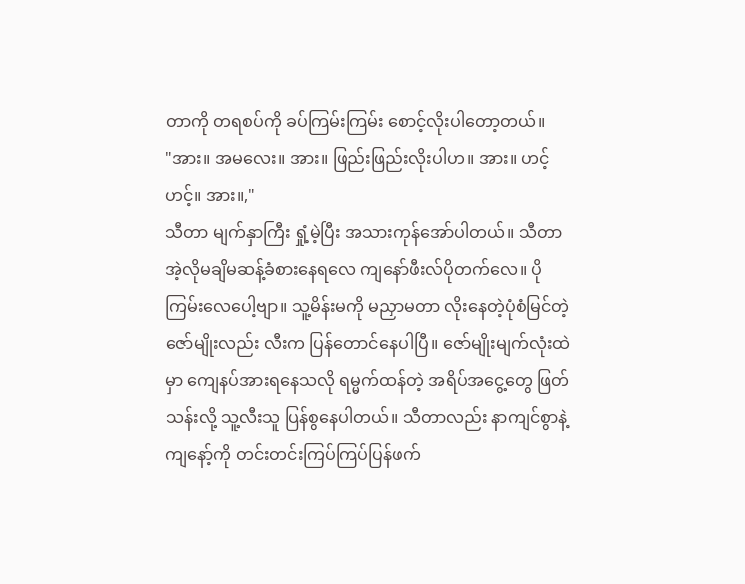တာကို တရစပ်ကို ခပ်ကြမ်းကြမ်း စောင့်လိုးပါတော့တယ်။
"အား။ အမလေး။ အား။ ဖြည်းဖြည်းလိုးပါဟ။ အား။ ဟင့် ဟင့်။ အား။,"
သီတာ မျက်နှာကြီး ရှုံ့မဲ့ပြီး အသားကုန်အော်ပါတယ်။ သီတာ အဲ့လိုမချိမဆန့်ခံစားနေရလေ ကျနော်ဖီးလ်ပိုတက်လေ။ ပိုကြမ်းလေပေါ့ဗျာ။ သူ့မိန်းမကို မညှာမတာ လိုးနေတဲ့ပုံစံမြင်တဲ့ဇော်မျိုးလည်း လီးက ပြန်တောင်နေပါပြီ။ ဇော်မျိုးမျက်လုံးထဲမှာ ကျေနပ်အားရနေသလို ရမ္မက်ထန်တဲ့ အရိပ်အငွေ့တွေ ဖြတ်သန်းလို့ သူ့လီးသူ ပြန်စွနေပါတယ်။ သီတာလည်း နာကျင်စွာနဲ့ ကျနော့်ကို တင်းတင်းကြပ်ကြပ်ပြန်ဖက်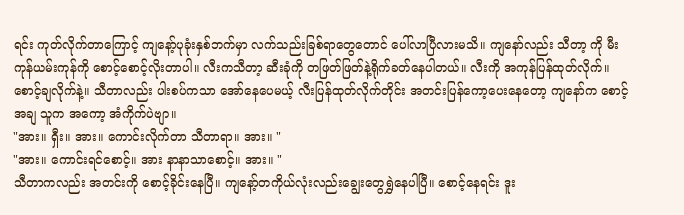ရင်း ကုတ်လိုက်တာကြောင့် ကျနော့်ပုခုံးနှစ်ဘက်မှာ လက်သည်းခြစ်ရာတွေတောင် ပေါ်လာပြီလားမသိ။ ကျနော်လည်း သီတာ့ ကို မီးကုန်ယမ်းကုန်ကို စောင့်စောင့်လိုးတာပါ။ လီးကသီတာ့ ဆီးခုံကို တဖြတ်ဖြတ်နဲ့ရိုက်ခတ်နေပါတယ်။ လီးကို အကုန်ပြန်ထုတ်လိုက်။ စောင့်ချလိုက်နဲ့။ သီတာလည်း ပါးစပ်ကသာ အော်နေပေမယ့် လီးပြန်ထုတ်လိုက်တိုင်း အတင်းပြန်ကော့ပေးနေတော့ ကျနော်က စောင့်အချ သူက အကော့ အံကိုက်ပဲဗျာ။
"အား။ ရှီး။ အား။ ကောင်းလိုက်တာ သီတာရာ။ အား။ "
"အား။ ကောင်းရင်စောင့်။ အား နာနာသာစောင့်။ အား။ "
သီတာကလည်း အတင်းကို စောင့်ခိုင်းနေပြီ။ ကျနော့်တကိုယ်လုံးလည်းချွေးတွေရွှဲနေပါပြီ။ စောင့်နေရင်း ဒူး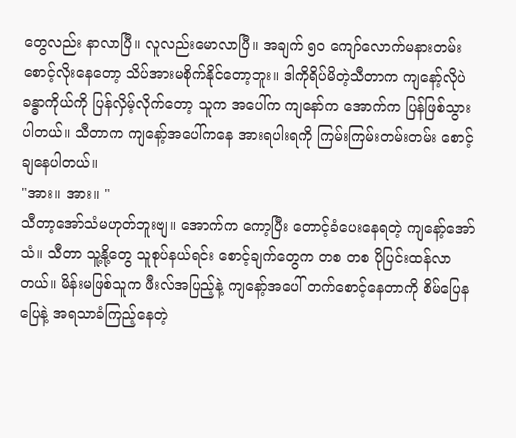တွေလည်း နာလာပြီ။ လူလည်းမောလာပြီ။ အချက် ၅ဝ ကျော်လောက်မနားတမ်းစောင့်လိုးနေတော့ သိပ်အားမစိုက်နိုင်တော့ဘူး။ ဒါကိုရိပ်မိတဲ့သီတာက ကျနော့်လိုပဲ ခန္ဓာကိုယ်ကို ပြန်လှိမ့်လိုက်တော့ သူက အပေါ်က ကျနော်က အောက်က ပြန်ဖြစ်သွားပါတယ်။ သီတာက ကျနော့်အပေါ်ကနေ အားရပါးရကို ကြမ်းကြမ်းတမ်းတမ်း စောင့်ချနေပါတယ်။
"အား။ အား။ "
သီတာ့အော်သံမဟုတ်ဘူးဗျ။ အောက်က ကော့ပြီး တောင့်ခံပေးနေရတဲ့ ကျနော့်အော်သံ။ သီတာ သူ့နို့တွေ သူစုပ်နယ်ရင်း စောင့်ချက်တွေက တစ တစ ပိုပြင်းထန်လာတယ်။ မိန်းမဖြစ်သူက ဖီးလ်အပြည့်နဲ့ ကျနော့်အပေါ် တက်စောင့်နေတာကို စိမ်ပြေနပြေနဲ့ အရသာခံကြည့်နေတဲ့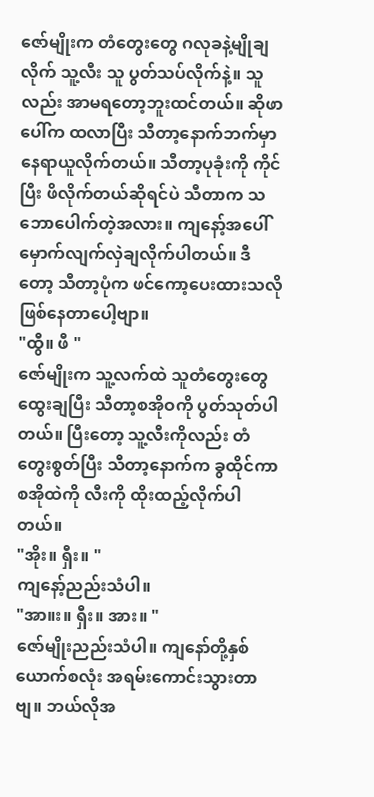ဇော်မျိုးက တံတွေးတွေ ဂလုခနဲ့မျိုချလိုက် သူ့လီး သူ ပွတ်သပ်လိုက်နဲ့။ သူလည်း အာမရတော့ဘူးထင်တယ်။ ဆိုဖာပေါ်က ထလာပြီး သီတာ့နောက်ဘက်မှာ နေရာယူလိုက်တယ်။ သီတာ့ပုခုံးကို ကိုင်ပြီး ဖိလိုက်တယ်ဆိုရင်ပဲ သီတာက သဘောပေါက်တဲ့အလား။ ကျနော့်အပေါ် မှောက်လျက်လှဲချလိုက်ပါတယ်။ ဒီတော့ သီတာ့ပုံက ဖင်ကော့ပေးထားသလိုဖြစ်နေတာပေါ့ဗျာ။
"ထွီ။ ဖီ "
ဇော်မျိုးက သူ့လက်ထဲ သူတံတွေးတွေထွေးချပြီး သီတာ့စအိုဝကို ပွတ်သုတ်ပါတယ်။ ပြီးတော့ သူ့လီးကိုလည်း တံတွေးစွတ်ပြီး သီတာ့နောက်က ခွထိုင်ကာ စအိုထဲကို လီးကို ထိုးထည့်လိုက်ပါတယ်။
"အိုး။ ရှီး။ "
ကျနော့်ညည်းသံပါ။
"အာ။း။ ရှီး။ အား။ "
ဇော်မျိုးညည်းသံပါ။ ကျနော်တို့နှစ်ယောက်စလုံး အရမ်းကောင်းသွားတာဗျ။ ဘယ်လိုအ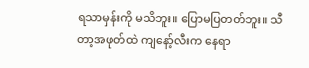ရသာမှန်းကို မသိဘူး။ ပြောမပြတတ်ဘူး။ သီတာ့အဖုတ်ထဲ ကျနော့်လီးက နေရာ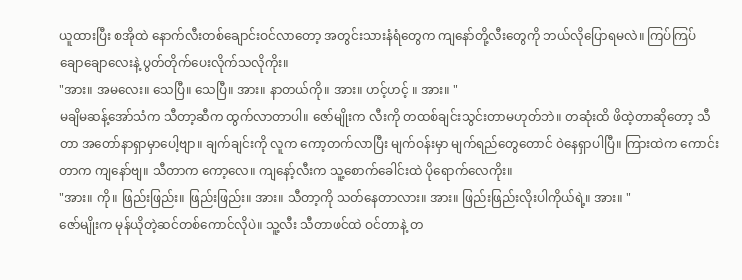ယူထားပြီး စအိုထဲ နောက်လီးတစ်ချောင်းဝင်လာတော့ အတွင်းသားနံရံတွေက ကျနော်တို့လီးတွေကို ဘယ်လိုပြောရမလဲ။ ကြပ်ကြပ်ချောချောလေးနဲ့ ပွတ်တိုက်ပေးလိုက်သလိုကိုး။
"အား။ အမလေး။ သေပြီ။ သေပြီ။ အား။ နာတယ်ကို။ အား။ ဟင့်ဟင့် ။ အား။ "
မချိမဆန့်အော်သံက သီတာ့ဆီက ထွက်လာတာပါ။ ဇော်မျိုးက လီးကို တထစ်ချင်းသွင်းတာမဟုတ်ဘဲ။ တဆုံးထိ ဖိထဲ့တာဆိုတော့ သီတာ အတော်နာရှာမှာပေါ့ဗျာ။ ချက်ချင်းကို လူက ကော့တက်လာပြီး မျက်ဝန်းမှာ မျက်ရည်တွေတောင် ဝဲနေရှာပါပြီ။ ကြားထဲက ကောင်းတာက ကျနော်ဗျ။ သီတာက ကော့လေ။ ကျနော့်လီးက သူ့စောက်ခေါင်းထဲ ပိုရောက်လေကိုး။
"အား။ ကို။ ဖြည်းဖြည်း။ ဖြည်းဖြည်း။ အား။ သီတာ့ကို သတ်နေတာလား။ အား။ ဖြည်းဖြည်းလိုးပါကိုယ်ရဲ့။ အား။ "
ဇော်မျိုးက မုန်ယိုတဲ့ဆင်တစ်ကောင်လိုပဲ။ သူ့လီး သီတာဖင်ထဲ ဝင်တာနဲ့ တ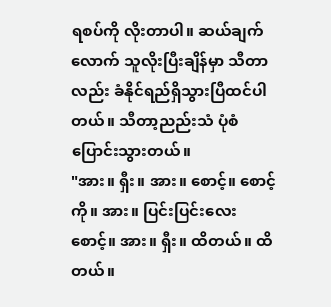ရစပ်ကို လိုးတာပါ။ ဆယ်ချက်လောက် သူလိုးပြီးချိန်မှာ သီတာလည်း ခံနိုင်ရည်ရှိသွားပြီထင်ပါတယ်။ သီတာ့ညည်းသံ ပုံစံပြောင်းသွားတယ်။
"အား။ ရှီး။ အား။ စောင့်။ စောင့်ကို။ အား။ ပြင်းပြင်းလေးစောင့်။ အား။ ရှီး။ ထိတယ်။ ထိတယ်။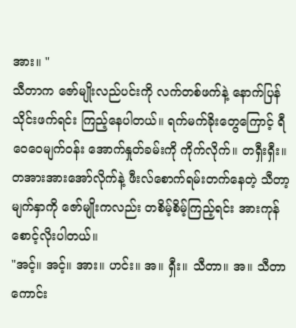အား။ "
သီတာက ဇော်မျိုးလည်ပင်းကို လက်တစ်ဖက်နဲ့ နောက်ပြန်သိုင်းဖက်ရင်း ကြည့်နေပါတယ်။ ရက်မက်ခိုးတွေကြောင့် ရီဝေဝေမျက်ဝန်း အောက်နှုတ်ခမ်းကို ကိုက်လိုက်။ တရှီးရှီး။ တအားအားအော်လိုက်နဲ့ ဖီးလ်စောက်ရမ်းတက်နေတဲ့ သီတာ့မျက်နှာကို ဇော်မျိုးကလည်း တစိမ့်စိမ့်ကြည့်ရင်း အားကုန်စောင့်လိုးပါတယ်။
"အင့်။ အင့်။ အား။ ဟင်း။ အ။ ရှီး။ သီတာ။ အ။ သီတာကောင်း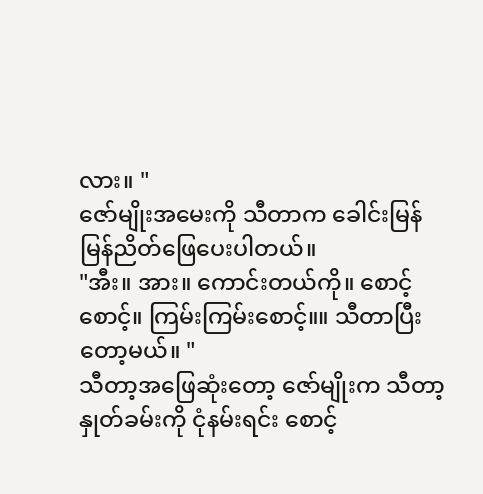လား။ "
ဇော်မျိုးအမေးကို သီတာက ခေါင်းမြန်မြန်ညိတ်ဖြေပေးပါတယ်။
"အီး။ အား။ ကောင်းတယ်ကို။ စောင့်စောင့်။ ကြမ်းကြမ်းစောင့်။။ သီတာပြီးတော့မယ်။ "
သီတာ့အဖြေဆုံးတော့ ဇော်မျိုးက သီတာ့နှုတ်ခမ်းကို ငုံနမ်းရင်း စောင့်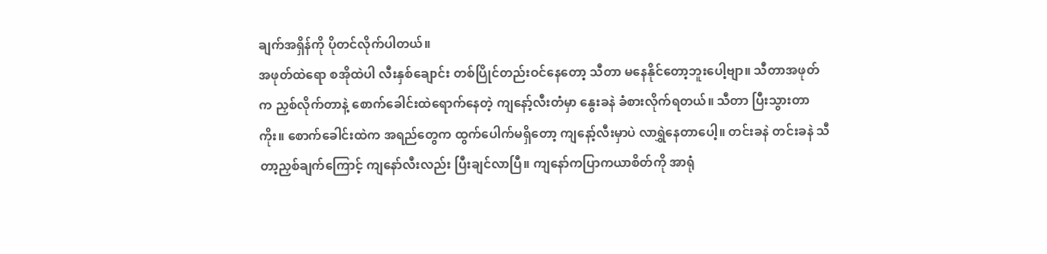ချက်အရှိန်ကို ပိုတင်လိုက်ပါတယ်။
အဖုတ်ထဲရော စအိုထဲပါ လီးနှစ်ချောင်း တစ်ပြိုင်တည်းဝင်နေတော့ သီတာ မနေနိုင်တော့ဘူးပေါ့ဗျာ။ သီတာအဖုတ်က ညှစ်လိုက်တာနဲ့ စောက်ခေါင်းထဲရောက်နေတဲ့ ကျနော့်လီးတံမှာ နွေးခနဲ ခံစားလိုက်ရတယ်။ သီတာ ပြီးသွားတာကိုး။ စောက်ခေါင်းထဲက အရည်တွေက ထွက်ပေါက်မရှိတော့ ကျနော့်လီးမှာပဲ လာရွှဲနေတာပေါ့။ တင်းခနဲ တင်းခနဲ သီတာ့ညှစ်ချက်ကြောင့် ကျနော်လီးလည်း ပြီးချင်လာပြီ။ ကျနော်ကပြာကယာစိတ်ကို အာရုံ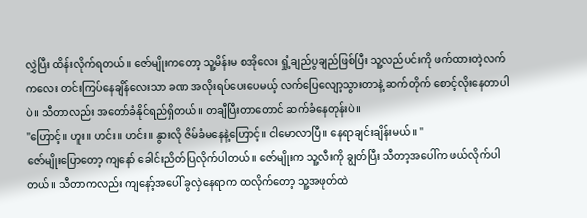လွှဲပြီး ထိန်းလိုက်ရတယ်။ ဇော်မျိုးကတော့ သူ့မိန်းမ စအိုလေး ရှုံ့ချည်ပွချည်ဖြစ်ပြီး သူ့လည်ပင်းကို ဖက်ထားတဲ့လက်ကလေး တင်းကြပ်နေချိန်လေးသာ ခဏ အလိုးရပ်ပေးပေမယ့် လက်ပြေလျော့သွားတာနဲ့ ဆက်တိုက် စောင့်လိုးနေတာပါပဲ။ သီတာလည်း အတော်ခံနိုင်ရည်ရှိတယ်။ တချီပြီးတာတောင် ဆက်ခံနေတုန်းပဲ။
"ဟြောင့်။ ဟူး။ ဟင်း။ ဟင်း။ နွားလို ဇိမ်ခံမနေနဲ့ဟြောင့်။ ငါမောလာပြီ။ နေရာချင်းချိန်းမယ်။ "
ဇော်မျိုးပြောတော့ ကျနော် ခေါင်းညိတ်ပြလိုက်ပါတယ်။ ဇော်မျိုးက သူ့လီးကို ချွတ်ပြီး သီတာ့အပေါ်က ဖယ်လိုက်ပါတယ်။ သီတာကလည်း ကျနော့်အပေါ် ခွလှဲနေရာက ထလိုက်တော့ သူ့အဖုတ်ထဲ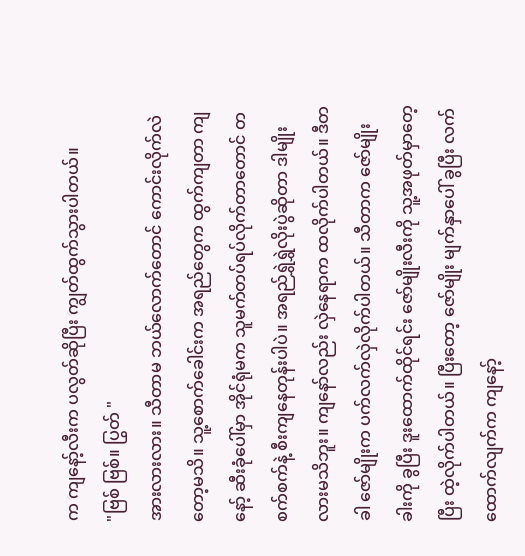က ကျနော့်လီးက ပလွတ်ဆိုပြီး ကျွတ်ထွက်သွားပါတယ်။
"ဗြစ် ဗြစ်။ ပြွတ် "
အားလားလား။ သီတာမ ဘယ်လောက်တောင် ကောင်းလိုက်လဲတော့မသိ။ သူ့စောက်ခေါင်းက အရည်တွေက ထွက်ကျတာ ကျနော့် ဆီးခုံပေါ်မှာ အိုင်ရုံမက သူမက်တပ်ရပ်လိုက်တာတောင် တစက်စက်နဲ့ စီးကျနေတုန်းပါပဲ။ အရည်ရွှဲရွှဲလိုးပွဲဆိုတာ ဒါမျိုးလားမသိဘူး။ ကျနော်လည်း လှဲနေရာက ထလိုက်ပါတယ်။ ဒီတခါ ဇော်မျိုးက ပက်လက်လှဲလိုက်ပါတယ်။ သီတာက ဇော်မျိုးခါးကို ခွပြီး ဒူးထောက်ထိုင်ရင်း ဇော်မျိုးလီးကို သူ့အဖုတ်မှာတေ့ပြီး ထဲ့လိုက်ပါတယ်။ ပြီးတော့ ဇော်မျိုး မျက်နှာပေါ် ခွပြီး လက်ထောက်လျက်က ကျနော့်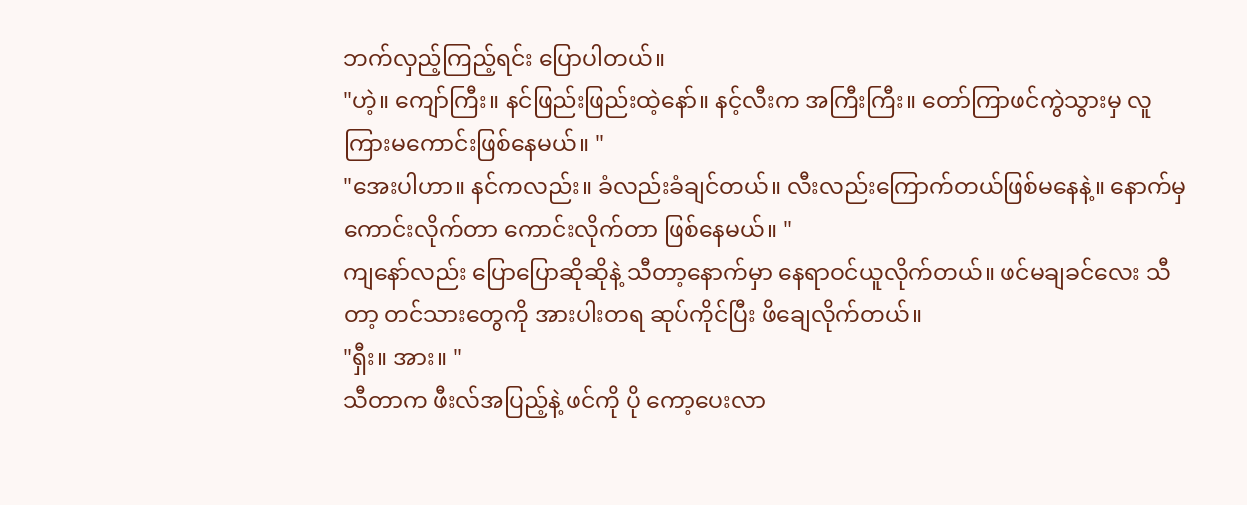ဘက်လှည့်ကြည့်ရင်း ပြောပါတယ်။
"ဟဲ့။ ကျော်ကြီး။ နင်ဖြည်းဖြည်းထဲ့နော်။ နင့်လီးက အကြီးကြီး။ တော်ကြာဖင်ကွဲသွားမှ လူကြားမကောင်းဖြစ်နေမယ်။ "
"အေးပါဟာ။ နင်ကလည်း။ ခံလည်းခံချင်တယ်။ လီးလည်းကြောက်တယ်ဖြစ်မနေနဲ့။ နောက်မှ ကောင်းလိုက်တာ ကောင်းလိုက်တာ ဖြစ်နေမယ်။ "
ကျနော်လည်း ပြောပြောဆိုဆိုနဲ့ သီတာ့နောက်မှာ နေရာဝင်ယူလိုက်တယ်။ ဖင်မချခင်လေး သီတာ့ တင်သားတွေကို အားပါးတရ ဆုပ်ကိုင်ပြီး ဖိချေလိုက်တယ်။
"ရှီး။ အား။ "
သီတာက ဖီးလ်အပြည့်နဲ့ ဖင်ကို ပို ကော့ပေးလာ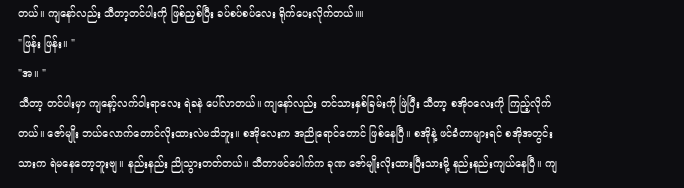တယ်။ ကျနော်လည်း သီတာ့တင်ပါးကို ဖြစ်ညှစ်ပြီး ခပ်စပ်စပ်လေး ရိုက်ပေးလိုက်တယ်။။
"ဖြန်း ဖြန်း။ "
"အ။ "
သီတာ့ တင်ပါးမှာ ကျနော့်လက်ဝါးရာလေး ရဲခနဲ ပေါ်လာတယ်။ ကျနော်လည်း တင်သားနှစ်ခြမ်းကို ဖြဲပြီး သီတာ့ စအိုဝလေးကို ကြည့်လိုက်တယ်။ ဇော်မျိုး ဘယ်လောက်တောင်လိုးထားလဲမသိဘူး။ စအိုလေးက အညိုရောင်တောင် ဖြစ်နေပြီ။ စအိုနဲ့ ဖင်ခံတာများရင် စအိုအတွင်းသားက ရဲမနေတော့ဘူးဗျ။ နည်းနည်း ညိုသွားတတ်တယ်။ သီတာဖင်ပေါက်က ခုဏ ဇော်မျိုးလိုးထားပြီးသားမို့ နည်းနည်းကျယ်နေပြီ။ ကျ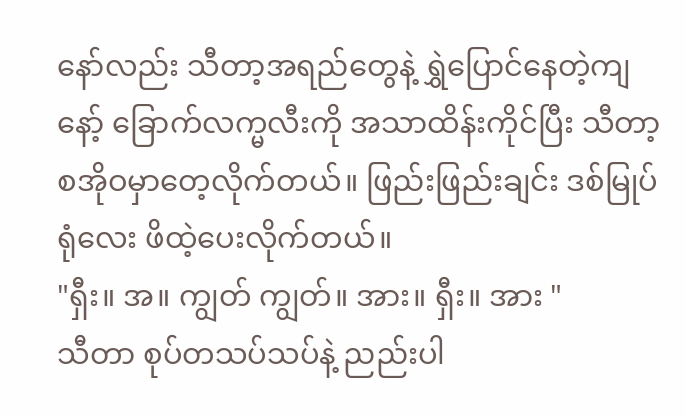နော်လည်း သီတာ့အရည်တွေနဲ့ ရွှဲပြောင်နေတဲ့ကျနော့် ခြောက်လက္မလီးကို အသာထိန်းကိုင်ပြီး သီတာ့စအိုဝမှာတေ့လိုက်တယ်။ ဖြည်းဖြည်းချင်း ဒစ်မြုပ်ရုံလေး ဖိထဲ့ပေးလိုက်တယ်။
"ရှီး။ အ။ ကျွတ် ကျွတ်။ အား။ ရှီး။ အား "
သီတာ စုပ်တသပ်သပ်နဲ့ ညည်းပါ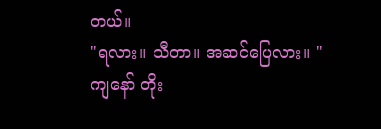တယ်။
"ရလား။ သီတာ။ အဆင်ပြေလား။ "
ကျနော် တိုး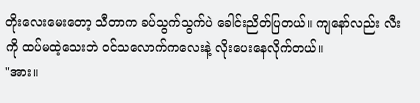တိုးလေးမေးတော့ သီတာက ခပ်သွက်သွက်ပဲ ခေါင်းညိတ်ပြတယ်။ ကျနော်လည်း လီးကို ထပ်မထဲ့သေးဘဲ ဝင်သလောက်ကလေးနဲ့ လိုးပေးနေလိုက်တယ်။
"အား။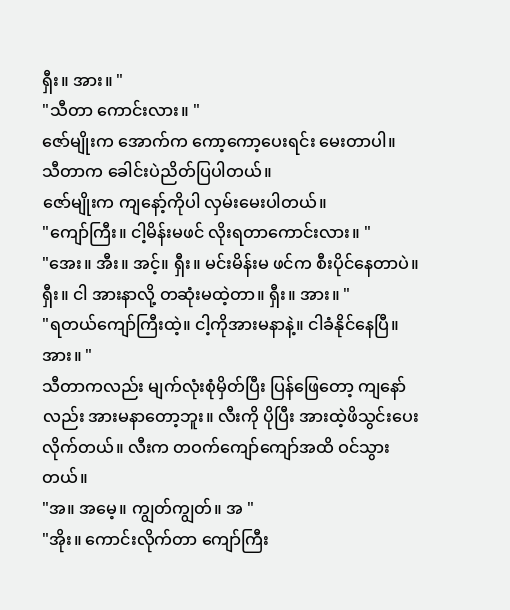ရှီး။ အား။ "
"သီတာ ကောင်းလား။ "
ဇော်မျိုးက အောက်က ကော့ကော့ပေးရင်း မေးတာပါ။
သီတာက ခေါင်းပဲညိတ်ပြပါတယ်။
ဇော်မျိုးက ကျနော့်ကိုပါ လှမ်းမေးပါတယ်။
"ကျော်ကြီး။ ငါ့မိန်းမဖင် လိုးရတာကောင်းလား။ "
"အေး။ အီး။ အင့်။ ရှီး။ မင်းမိန်းမ ဖင်က စီးပိုင်နေတာပဲ။ ရှီး။ ငါ အားနာလို့ တဆုံးမထဲ့တာ။ ရှီး။ အား။ "
"ရတယ်ကျော်ကြီးထဲ့။ ငါ့ကိုအားမနာနဲ့။ ငါခံနိုင်နေပြီ။ အား။ "
သီတာကလည်း မျက်လုံးစုံမှိတ်ပြီး ပြန်ဖြေတော့ ကျနော်လည်း အားမနာတော့ဘူး။ လီးကို ပိုပြီး အားထဲ့ဖိသွင်းပေးလိုက်တယ်။ လီးက တဝက်ကျော်ကျော်အထိ ဝင်သွားတယ်။
"အ။ အမေ့။ ကျွတ်ကျွတ်။ အ "
"အိုး။ ကောင်းလိုက်တာ ကျော်ကြီး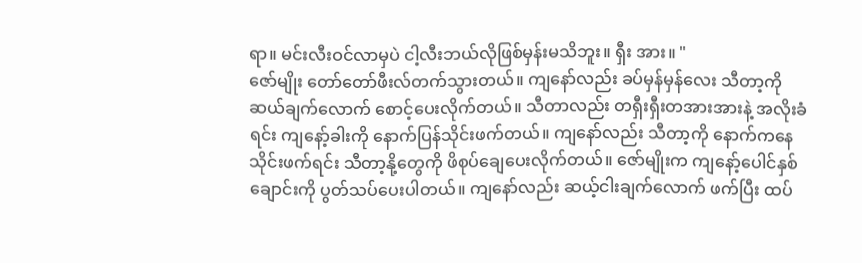ရာ။ မင်းလီးဝင်လာမှပဲ ငါ့လီးဘယ်လိုဖြစ်မှန်းမသိဘူး။ ရှီး အား။ "
ဇော်မျိုး တော်တော်ဖီးလ်တက်သွားတယ်။ ကျနော်လည်း ခပ်မှန်မှန်လေး သီတာ့ကို ဆယ်ချက်လောက် စောင့်ပေးလိုက်တယ်။ သီတာလည်း တရှီးရှီးတအားအားနဲ့ အလိုးခံရင်း ကျနော့်ခါးကို နောက်ပြန်သိုင်းဖက်တယ်။ ကျနော်လည်း သီတာ့ကို နောက်ကနေ သိုင်းဖက်ရင်း သီတာ့နို့တွေကို ဖိစုပ်ချေပေးလိုက်တယ်။ ဇော်မျိုးက ကျနော့်ပေါင်နှစ်ချောင်းကို ပွတ်သပ်ပေးပါတယ်။ ကျနော်လည်း ဆယ့်ငါးချက်လောက် ဖက်ပြီး ထပ်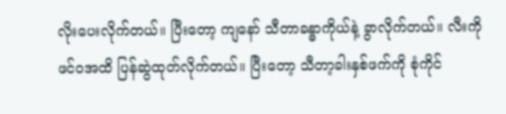လိုးပေးလိုက်တယ်။ ပြီးတော့ ကျနော် သီတာခန္ဓာကိုယ်နဲ့ ခွာလိုက်တယ်။ လီးကို ဖင်ဝအထိ ပြန်ဆွဲထုတ်လိုက်တယ်။ ပြီးတော့ သီတာ့ခါးနှစ်ဖက်ကို စုံကိုင်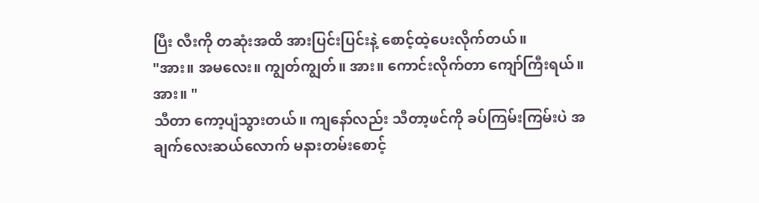ပြီး လီးကို တဆုံးအထိ အားပြင်းပြင်းနဲ့ စောင့်ထဲ့ပေးလိုက်တယ်။
"အား။ အမလေး။ ကျွတ်ကျွတ်။ အား။ ကောင်းလိုက်တာ ကျော်ကြီးရယ်။ အား။ "
သီတာ ကော့ပျံသွားတယ်။ ကျနော်လည်း သီတာ့ဖင်ကို ခပ်ကြမ်းကြမ်းပဲ အချက်လေးဆယ်လောက် မနားတမ်းစောင့်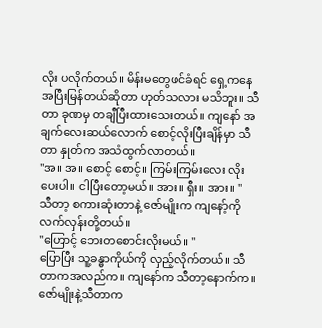လိုး ပလိုက်တယ်။ မိန်းမတွေဖင်ခံရင် ရှေ့ကနေ အပြီးမြန်တယ်ဆိုတာ ဟုတ်သလား မသိဘူး။ သီတာ ခုဏမှ တချီပြီးထားသေးတယ်။ ကျနော် အချက်လေးဆယ်လောက် စောင့်လိုးပြီးချိန်မှာ သီတာ နှုတ်က အသံထွက်လာတယ်။
"အ။ အ။ စောင့် စောင့်။ ကြမ်းကြမ်းလေး လိုးပေးပါ။ ငါပြီးတော့မယ်။ အား။ ရှီး။ အား။ "
သီတာ့ စကားဆုံးတာနဲ့ ဇော်မျိုးက ကျနော့်ကို လက်လှန်းတို့တယ်။
"ဟြောင့် ဘေးတစောင်းလိုးမယ်။ "
ပြောပြီး သူ့ခန္ဓာကိုယ်ကို လှည့်လိုက်တယ်။ သီတာကအလည်က။ ကျနော်က သီတာ့နောက်က။ ဇော်မျိုးနဲ့သီတာက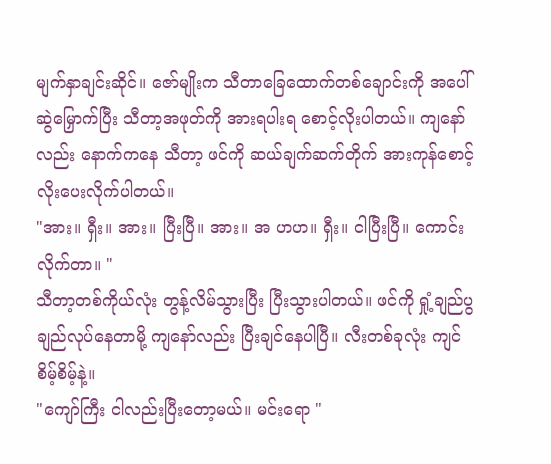မျက်နှာချင်းဆိုင်။ ဇော်မျိုးက သီတာခြေထောက်တစ်ချောင်းကို အပေါ်ဆွဲမြှောက်ပြီး သီတာ့အဖုတ်ကို အားရပါးရ စောင့်လိုးပါတယ်။ ကျနော်လည်း နောက်ကနေ သီတာ့ ဖင်ကို ဆယ်ချက်ဆက်တိုက် အားကုန်စောင့်လိုးပေးလိုက်ပါတယ်။
"အား။ ရှီး။ အား။ ပြီးပြီ။ အား။ အ ဟဟ။ ရှီး။ ငါပြီးပြီ။ ကောင်းလိုက်တာ။ "
သီတာ့တစ်ကိုယ်လုံး တွန့်လိမ်သွားပြီး ပြီးသွားပါတယ်။ ဖင်ကို ရှုံ့ချည်ပွချည်လုပ်နေတာမို့ ကျနော်လည်း ပြီးချင်နေပါပြီ။ လီးတစ်ခုလုံး ကျင်စိမ့်စိမ့်နဲ့။
"ကျော်ကြီး ငါလည်းပြီးတော့မယ်။ မင်းရော "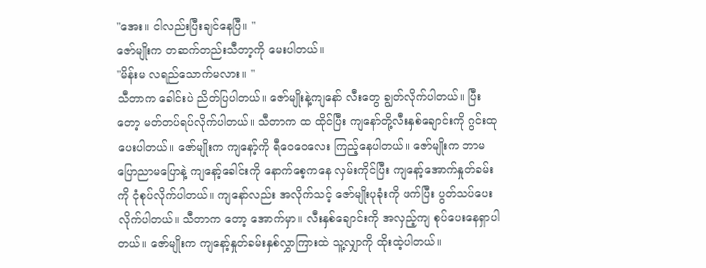"အေး။ ငါလည်းပြီးချင်နေပြီ။ "
ဇော်မျိုးက တဆက်တည်းသီတာ့ကို မေးပါတယ်။
"မိန်းမ လရည်သောက်မလား။ "
သီတာက ခေါင်းပဲ ညိတ်ပြပါတယ်။ ဇော်မျိုးနဲ့ကျနော် လီးတွေ ချွတ်လိုက်ပါတယ်။ ပြီးတော့ မတ်တပ်ရပ်လိုက်ပါတယ်။ သီတာက ထ ထိုင်ပြီး ကျနော်တို့လီးနှစ်ချောင်းကို ဂွင်းထုပေးပါတယ်။ ဇော်မျိုးက ကျနော့်ကို ရီဝေဝေလေး ကြည့်နေပါတယ်။ ဇော်မျိုးက ဘာမပြောညာမပြောနဲ့ ကျနော့်ခေါင်းကို နောက်စေ့ကနေ လှမ်းကိုင်ပြီး ကျနော့်အောက်နှုတ်ခမ်းကို ငုံစုပ်လိုက်ပါတယ်။ ကျနော်လည်း အလိုက်သင့် ဇော်မျိုးပုခုံးကို ဖက်ပြီး ပွတ်သပ်ပေးလိုက်ပါတယ်။ သီတာက တော့ အောက်မှာ။ လီးနှစ်ချောင်းကို အလှည့်ကျ စုပ်ပေးနေရှာပါတယ်။ ဇော်မျိုးက ကျနော့်နှုတ်ခမ်းနှစ်လွှာကြားထဲ သူ့လျှာကို ထိုးထဲ့ပါတယ်။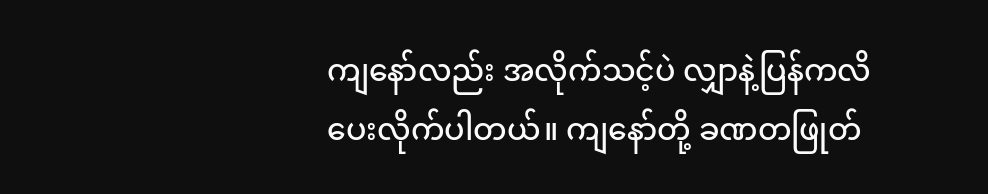ကျနော်လည်း အလိုက်သင့်ပဲ လျှာနဲ့ပြန်ကလိပေးလိုက်ပါတယ်။ ကျနော်တို့ ခဏတဖြုတ်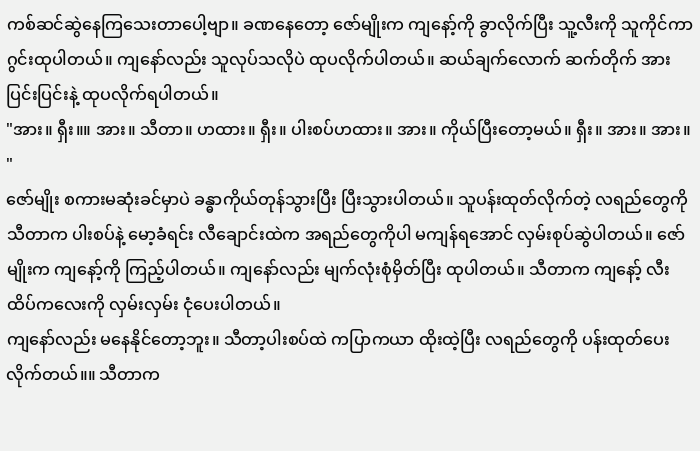ကစ်ဆင်ဆွဲနေကြသေးတာပေါ့ဗျာ။ ခဏနေတော့ ဇော်မျိုးက ကျနော့်ကို ခွာလိုက်ပြီး သူ့လီးကို သူကိုင်ကာ ဂွင်းထုပါတယ်။ ကျနော်လည်း သူလုပ်သလိုပဲ ထုပလိုက်ပါတယ်။ ဆယ်ချက်လောက် ဆက်တိုက် အားပြင်းပြင်းနဲ့ ထုပလိုက်ရပါတယ်။
"အား။ ရှီး။။ အား။ သီတာ။ ဟထား။ ရှီး။ ပါးစပ်ဟထား။ အား။ ကိုယ်ပြီးတော့မယ်။ ရှီး။ အား။ အား။ "
ဇော်မျိုး စကားမဆုံးခင်မှာပဲ ခန္ဓာကိုယ်တုန်သွားပြီး ပြီးသွားပါတယ်။ သူပန်းထုတ်လိုက်တဲ့ လရည်တွေကို သီတာက ပါးစပ်နဲ့ မော့ခံရင်း လီချောင်းထဲက အရည်တွေကိုပါ မကျန်ရအောင် လှမ်းစုပ်ဆွဲပါတယ်။ ဇော်မျိုးက ကျနော့်ကို ကြည့်ပါတယ်။ ကျနော်လည်း မျက်လုံးစုံမှိတ်ပြီး ထုပါတယ်။ သီတာက ကျနော့် လီးထိပ်ကလေးကို လှမ်းလှမ်း ငုံပေးပါတယ်။
ကျနော်လည်း မနေနိုင်တော့ဘူး။ သီတာ့ပါးစပ်ထဲ ကပြာကယာ ထိုးထဲ့ပြီး လရည်တွေကို ပန်းထုတ်ပေးလိုက်တယ်။။ သီတာက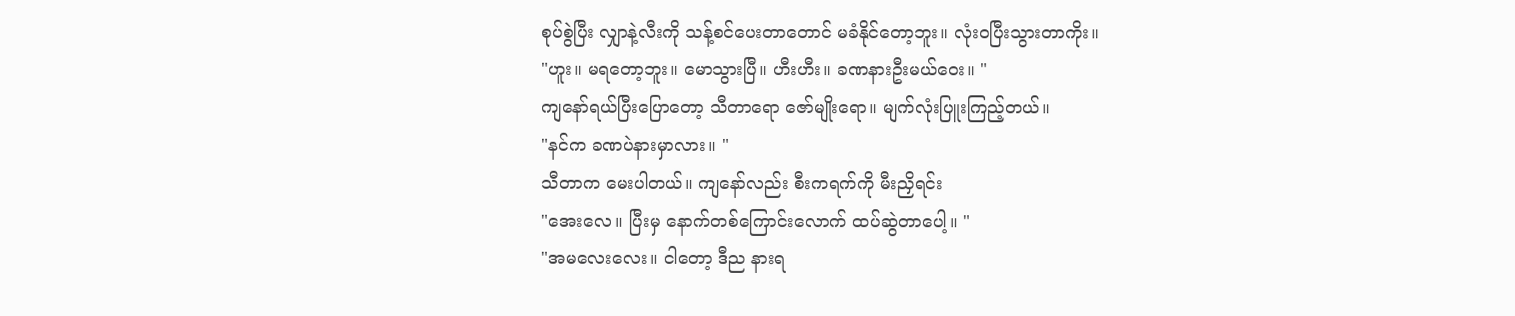စုပ်စွဲပြီး လျှာနဲ့လီးကို သန့်စင်ပေးတာတောင် မခံနိုင်တော့ဘူး။ လုံးဝပြီးသွားတာကိုး။
"ဟူး။ မရတော့ဘူး။ မောသွားပြီ။ ဟီးဟီး။ ခဏနားဦးမယ်ဝေး။ "
ကျနော်ရယ်ပြီးပြောတော့ သီတာရော ဇော်မျိုးရော။ မျက်လုံးပြူးကြည့်တယ်။
"နင်က ခဏပဲနားမှာလား။ "
သီတာက မေးပါတယ်။ ကျနော်လည်း စီးကရက်ကို မီးညှိရင်း
"အေးလေ။ ပြီးမှ နောက်တစ်ကြောင်းလောက် ထပ်ဆွဲတာပေါ့။ "
"အမလေးလေး။ ငါတော့ ဒီည နားရ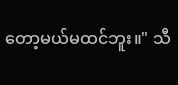တော့မယ်မထင်ဘူး။" သီ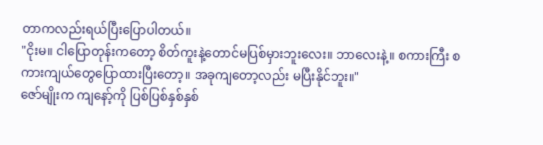တာကလည်းရယ်ပြီးပြောပါတယ်။
"ငိုးမ။ ငါပြောတုန်းကတော့ စိတ်ကူးနဲ့တောင်မပြစ်မှားဘူးလေး။ ဘာလေးနဲ့။ စကားကြီး စကားကျယ်တွေပြောထားပြီးတော့။ အခုကျတော့လည်း မပြီးနိုင်ဘူး။"
ဇော်မျိုးက ကျနော့်ကို ပြစ်ပြစ်နှစ်နှစ်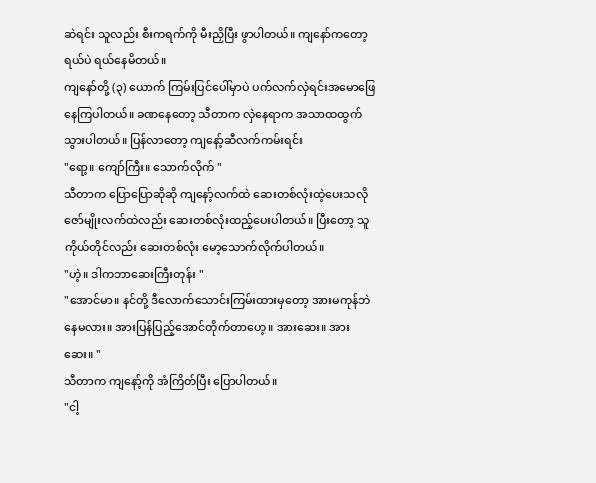ဆဲရင်း သူလည်း စီးကရက်ကို မီးညှိပြီး ဖွာပါတယ်။ ကျနော်ကတော့ ရယ်ပဲ ရယ်နေမိတယ်။
ကျနော်တို့ (၃) ယောက် ကြမ်းပြင်ပေါ်မှာပဲ ပက်လက်လှဲရင်းအမောဖြေနေကြပါတယ်။ ခဏနေတော့ သီတာက လှဲနေရာက အသာထထွက်သွားပါတယ်။ ပြန်လာတော့ ကျနော့်ဆီလက်ကမ်းရင်း
"ရော့။ ကျော်ကြီး။ သောက်လိုက် "
သီတာက ပြောပြောဆိုဆို ကျနော့်လက်ထဲ ဆေးတစ်လုံးထဲ့ပေးသလို ဇော်မျိုးလက်ထဲလည်း ဆေးတစ်လုံးထည့်ပေးပါတယ်။ ပြီးတော့ သူကိုယ်တိုင်လည်း ဆေးတစ်လုံး မော့သောက်လိုက်ပါတယ်။
"ဟဲ့။ ဒါကဘာဆေးကြီးတုန်း "
"အောင်မာ။ နင်တို့ ဒီလောက်သောင်းကြမ်းထားမှတော့ အားမကုန်ဘဲနေမလား။ အားပြန်ပြည့်အောင်တိုက်တာဟေ့။ အားဆေး။ အားဆေး။ "
သီတာက ကျနော့်ကို အံကြိတ်ပြီး ပြောပါတယ်။
"ငါ့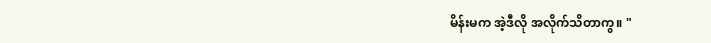မိန်းမက အဲ့ဒီလို အလိုက်သိတာကွ။ "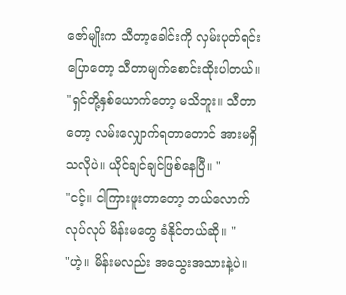ဇော်မျိုးက သီတာ့ခေါင်းကို လှမ်းပုတ်ရင်းပြောတော့ သီတာမျက်စောင်းထိုးပါတယ်။
"ရှင်တို့နှစ်ယောက်တော့ မသိဘူး။ သီတာတော့ လမ်းလျှောက်ရတာတောင် အားမရှိသလိုပဲ။ ယိုင်ချင်ချင်ဖြစ်နေပြီ။ "
"ငင့်။ ငါကြားဖူးတာတော့ ဘယ်လောက်လုပ်လုပ် မိန်းမတွေ ခံနိုင်တယ်ဆို။ "
"ဟဲ့။ မိန်းမလည်း အသွေးအသားနဲ့ပဲ။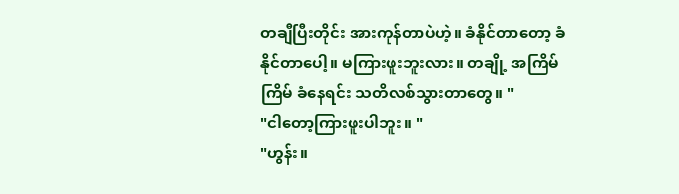တချီပြီးတိုင်း အားကုန်တာပဲဟဲ့။ ခံနိုင်တာတော့ ခံနိုင်တာပေါ့။ မကြားဖူးဘူးလား။ တချို့ အကြိမ်ကြိမ် ခံနေရင်း သတိလစ်သွားတာတွေ။ "
"ငါတော့ကြားဖူးပါဘူး။ "
"ဟွန်း။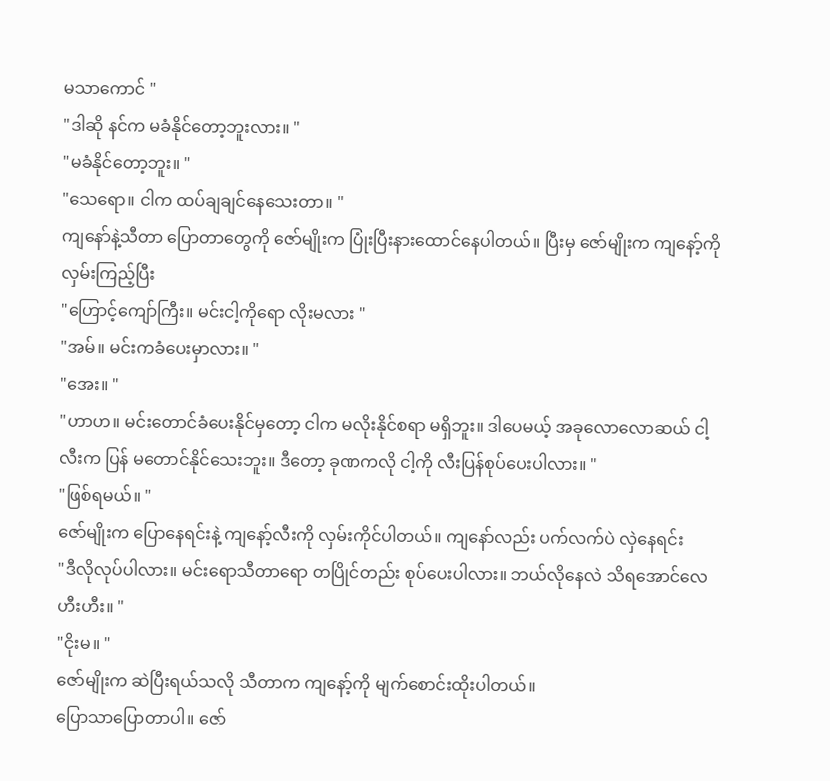မသာကောင် "
"ဒါဆို နင်က မခံနိုင်တော့ဘူးလား။ "
"မခံနိုင်တော့ဘူး။ "
"သေရော။ ငါက ထပ်ချချင်နေသေးတာ။ "
ကျနော်နဲ့သီတာ ပြောတာတွေကို ဇော်မျိုးက ပြုံးပြီးနားထောင်နေပါတယ်။ ပြီးမှ ဇော်မျိုးက ကျနော့်ကို လှမ်းကြည့်ပြီး
"ဟြောင့်ကျော်ကြီး။ မင်းငါ့ကိုရော လိုးမလား "
"အမ်။ မင်းကခံပေးမှာလား။ "
"အေး။ "
"ဟာဟ။ မင်းတောင်ခံပေးနိုင်မှတော့ ငါက မလိုးနိုင်စရာ မရှိဘူး။ ဒါပေမယ့် အခုလောလောဆယ် ငါ့လီးက ပြန် မတောင်နိုင်သေးဘူး။ ဒီတော့ ခုဏကလို ငါ့ကို လီးပြန်စုပ်ပေးပါလား။ "
"ဖြစ်ရမယ်။ "
ဇော်မျိုးက ပြောနေရင်းနဲ့ ကျနော့်လီးကို လှမ်းကိုင်ပါတယ်။ ကျနော်လည်း ပက်လက်ပဲ လှဲနေရင်း
"ဒီလိုလုပ်ပါလား။ မင်းရောသီတာရော တပြိုင်တည်း စုပ်ပေးပါလား။ ဘယ်လိုနေလဲ သိရအောင်လေ ဟီးဟီး။ "
"ငိုးမ။ "
ဇော်မျိုးက ဆဲပြီးရယ်သလို သီတာက ကျနော့်ကို မျက်စောင်းထိုးပါတယ်။
ပြောသာပြောတာပါ။ ဇော်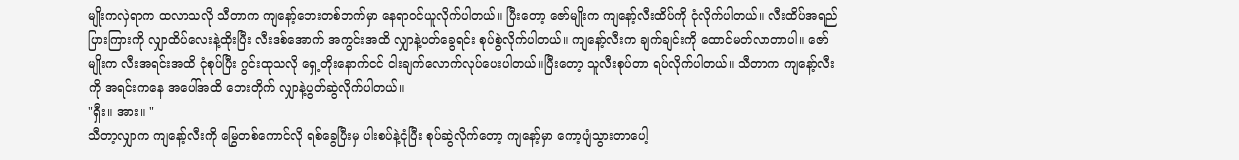မျိုးကလှဲရာက ထလာသလို သီတာက ကျနော့်ဘေးတစ်ဘက်မှာ နေရာဝင်ယူလိုက်ပါတယ်။ ပြီးတော့ ဇော်မျိုးက ကျနော့်လီးထိပ်ကို ငုံလိုက်ပါတယ်။ လီးထိပ်အရည်ပြားကြားကို လျှာထိပ်လေးနဲ့ထိုးပြီး လီးဒစ်အောက် အကွင်းအထိ လျှာနဲ့ပတ်ခွေရင်း စုပ်စွဲလိုက်ပါတယ်။ ကျနော့်လီးက ချက်ချင်းကို ထောင်မတ်လာတာပါ။ ဇော်မျိုးက လီးအရင်းအထိ ငုံစုပ်ပြီး ဂွင်းထုသလို ရှေ့တိုးနောက်ငင် ငါးချက်လောက်လုပ်ပေးပါတယ်။ပြီးတော့ သူလီးစုပ်တာ ရပ်လိုက်ပါတယ်။ သီတာက ကျနော့်လီးကို အရင်းကနေ အပေါ်အထိ ဘေးတိုက် လျှာနဲ့ပွတ်ဆွဲလိုက်ပါတယ်။
"ရှီး။ အား။ "
သီတာ့လျှာက ကျနော့်လီးကို မြွေတစ်ကောင်လို ရစ်ခွေပြီးမှ ပါးစပ်နဲ့ငုံပြီး စုပ်ဆွဲလိုက်တော့ ကျနော့်မှာ ကော့ပျံသွားတာပေါ့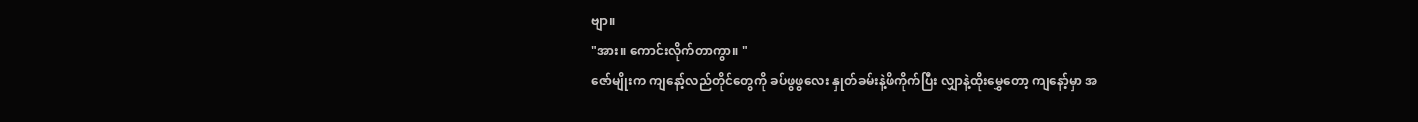ဗျာ။
"အား။ ကောင်းလိုက်တာကွာ။ "
ဇော်မျိုးက ကျနော့်လည်တိုင်တွေကို ခပ်ဖွဖွလေး နှုတ်ခမ်းနဲ့ဖိကိုက်ပြီး လျှာနဲ့ထိုးမွှေတော့ ကျနော့်မှာ အ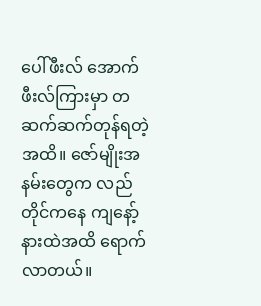ပေါ်ဖီးလ် အောက်ဖီးလ်ကြားမှာ တဆက်ဆက်တုန်ရတဲ့အထိ။ ဇော်မျိုးအနမ်းတွေက လည်တိုင်ကနေ ကျနော့်နားထဲအထိ ရောက်လာတယ်။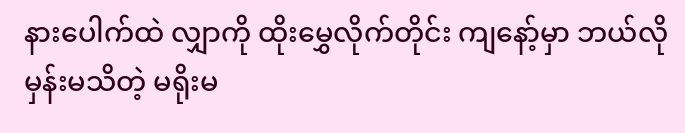နားပေါက်ထဲ လျှာကို ထိုးမွှေလိုက်တိုင်း ကျနော့်မှာ ဘယ်လိုမှန်းမသိတဲ့ မရိုးမ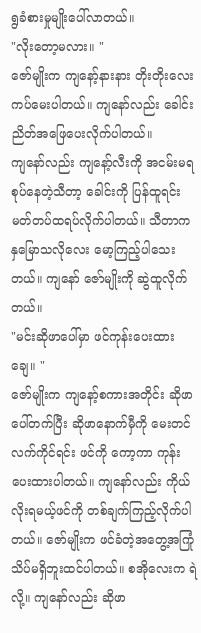ရွခံစားမှုမျိုးပေါ်လာတယ်။
"လိုးတော့မလား။ "
ဇော်မျိုးက ကျနော့်နားနား တိုးတိုးလေးကပ်မေးပါတယ်။ ကျနော်လည်း ခေါင်းညိတ်အဖြေပေးလိုက်ပါတယ်။
ကျနော်လည်း ကျနော့်လီးကို အငမ်းမရ စုပ်နေတဲ့သီတာ့ ခေါင်းကို ပြန်ထူရင်း မတ်တပ်ထရပ်လိုက်ပါတယ်။ သီတာက နှမြောသလိုလေး မော့ကြည့်ပါသေးတယ်။ ကျနော် ဇော်မျိုးကို ဆွဲထူလိုက်တယ်။
"မင်းဆိုဖာပေါ်မှာ ဖင်ကုန်းပေးထားချေ။ "
ဇော်မျိုးက ကျနော့်စကားအတိုင်း ဆိုဖာပေါ်တက်ပြီး ဆိုဖာနောက်မှီကို မေးတင် လက်ကိုင်ရင်း ဖင်ကို ကော့ကာ ကုန်းပေးထားပါတယ်။ ကျနော်လည်း ကိုယ်လိုးရမယ့်ဖင်ကို တစ်ချက်ကြည့်လိုက်ပါတယ်။ ဇော်မျိုးက ဖင်ခံတဲ့အတွေ့အကြုံ သိပ်မရှိဘူးထင်ပါတယ်။ စအိုလေးက ရဲလို့။ ကျနော်လည်း ဆိုဖာ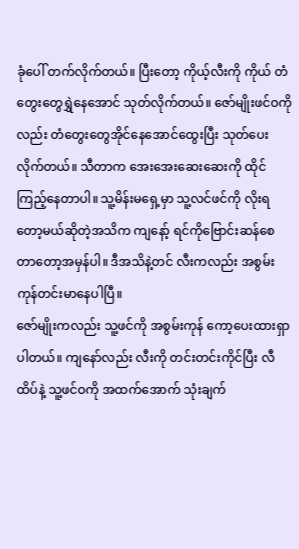ခုံပေါ် တက်လိုက်တယ်။ ပြီးတော့ ကိုယ့်လီးကို ကိုယ် တံတွေးတွေရွှဲနေအောင် သုတ်လိုက်တယ်။ ဇော်မျိုးဖင်ဝကိုလည်း တံတွေးတွေအိုင်နေအောင်ထွေးပြီး သုတ်ပေးလိုက်တယ်။ သီတာက အေးအေးဆေးဆေးကို ထိုင်ကြည့်နေတာပါ။ သူ့မိန်းမရှေ့မှာ သူ့လင်ဖင်ကို လိုးရတော့မယ်ဆိုတဲ့အသိက ကျနော့် ရင်ကိုဗြောင်းဆန်စေတာတော့အမှန်ပါ။ ဒီအသိနဲ့တင် လီးကလည်း အစွမ်းကုန်တင်းမာနေပါပြီ။
ဇော်မျိုးကလည်း သူ့ဖင်ကို အစွမ်းကုန် ကော့ပေးထားရှာပါတယ်။ ကျနော်လည်း လီးကို တင်းတင်းကိုင်ပြီး လီထိပ်နဲ့ သူ့ဖင်ဝကို အထက်အောက် သုံးချက်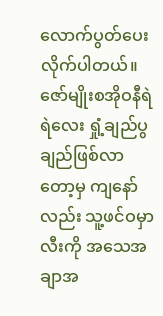လောက်ပွတ်ပေးလိုက်ပါတယ်။ ဇော်မျိုးစအိုဝနီရဲရဲလေး ရှုံ့ချည်ပွချည်ဖြစ်လာတော့မှ ကျနော်လည်း သူ့ဖင်ဝမှာ လီးကို အသေအချာအ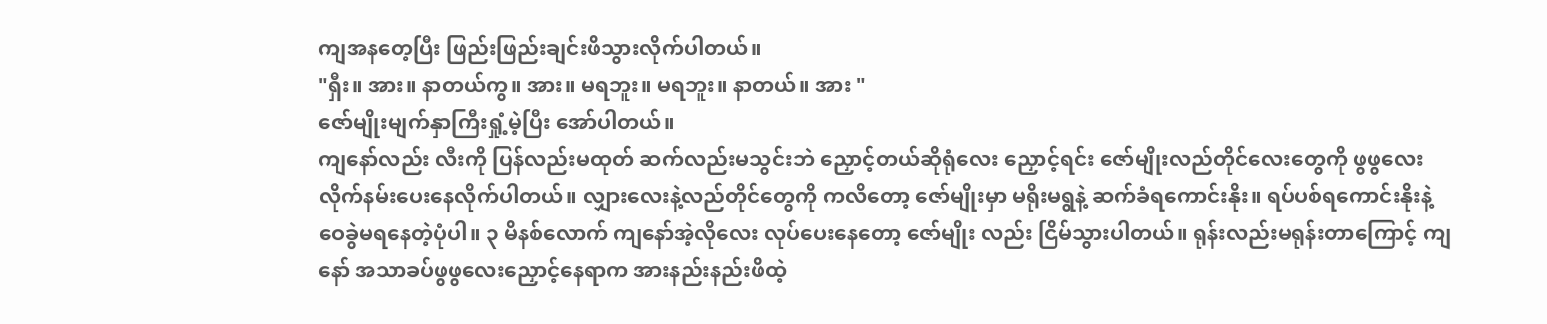ကျအနတေ့ပြီး ဖြည်းဖြည်းချင်းဖိသွားလိုက်ပါတယ်။
"ရှီး။ အား။ နာတယ်ကွ။ အား။ မရဘူး။ မရဘူး။ နာတယ်။ အား "
ဇော်မျိုးမျက်နှာကြီးရှုံ့မဲ့ပြီး အော်ပါတယ်။
ကျနော်လည်း လီးကို ပြန်လည်းမထုတ် ဆက်လည်းမသွင်းဘဲ ညှောင့်တယ်ဆိုရုံလေး ညှောင့်ရင်း ဇော်မျိုးလည်တိုင်လေးတွေကို ဖွဖွလေး လိုက်နမ်းပေးနေလိုက်ပါတယ်။ လျှားလေးနဲ့လည်တိုင်တွေကို ကလိတော့ ဇော်မျိုးမှာ မရိုးမရွနဲ့ ဆက်ခံရကောင်းနိုး။ ရပ်ပစ်ရကောင်းနိုးနဲ့ ဝေခွဲမရနေတဲ့ပုံပါ။ ၃ မိနစ်လောက် ကျနော်အဲ့လိုလေး လုပ်ပေးနေတော့ ဇော်မျိုး လည်း ငြိမ်သွားပါတယ်။ ရုန်းလည်းမရုန်းတာကြောင့် ကျနော် အသာခပ်ဖွဖွလေးညှောင့်နေရာက အားနည်းနည်းဖိထဲ့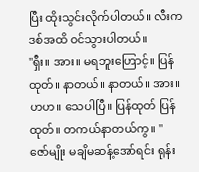ပြီး ထိုးသွင်းလိုက်ပါတယ်။ လီးက ဒစ်အထိ ဝင်သွားပါတယ်။
"ရှီး။ အား။ မရဘူးဟြောင့်။ ပြန်ထုတ်။ နာတယ်။ နာတယ်။ အား။ ဟဟ။ သေပါပြီ။ ပြန်ထုတ် ပြန်ထုတ်။ တကယ်နာတယ်ကွ။ "
ဇော်မျိုး မချိမဆန့်အော်ရင်း ရုန်း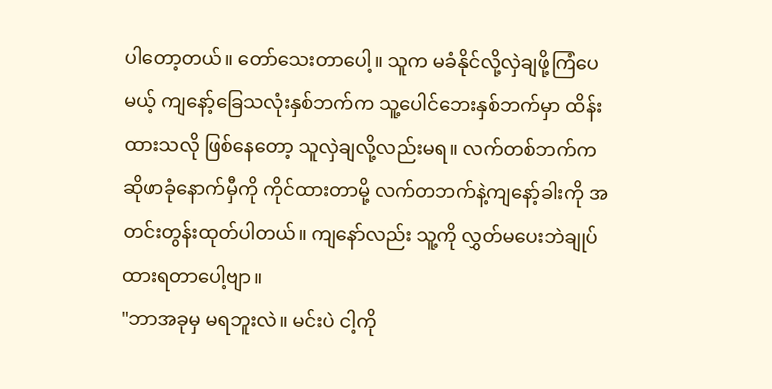ပါတော့တယ်။ တော်သေးတာပေါ့။ သူက မခံနိုင်လို့လှဲချဖို့ကြံပေမယ့် ကျနော့်ခြေသလုံးနှစ်ဘက်က သူ့ပေါင်ဘေးနှစ်ဘက်မှာ ထိန်းထားသလို ဖြစ်နေတော့ သူလှဲချလို့လည်းမရ။ လက်တစ်ဘက်က ဆိုဖာခုံနောက်မှီကို ကိုင်ထားတာမို့ လက်တဘက်နဲ့ကျနော့်ခါးကို အတင်းတွန်းထုတ်ပါတယ်။ ကျနော်လည်း သူ့ကို လွှတ်မပေးဘဲချုပ်ထားရတာပေါ့ဗျာ။
"ဘာအခုမှ မရဘူးလဲ။ မင်းပဲ ငါ့ကို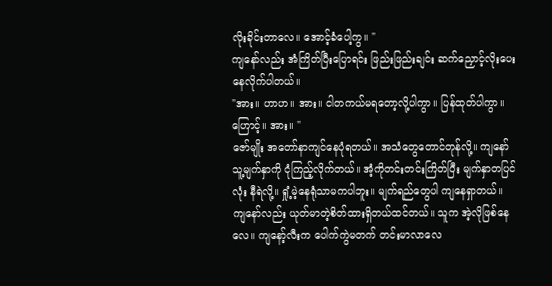လိုးခိုင်းတာလေ။ အောင့်ခံပေါ့ကွ။ "
ကျနော်လည်း အံကြိတ်ပြီးပြောရင်း ဖြည်းဖြည်းချင်း ဆက်ညှောင့်လိုးပေးနေလိုက်ပါတယ်။
"အား။ ဟာဟ။ အား။ ငါတကယ်မရတော့လို့ပါကွာ။ ပြန်ထုတ်ပါကွာ။ ဟြောင့်။ အား။ "
ဇော်မျိုး အတော်နာကျင်နေပုံရတယ်။ အသံတွေတောင်တုန်လို့။ ကျနော် သူ့မျက်နှာကို ငုံကြည့်လိုက်တယ်။ အံ့ကိုတင်းတင်းကြိတ်ပြီး မျက်နှာတပြင်လုံး နီရဲလို့။ ရှုံ့မဲ့နေရုံသာမကပါဘူး။ မျက်ရည်တွေပါ ကျနေရှာတယ်။ ကျနော်လည်း ယုတ်မာတဲ့စိတ်ထားရှိတယ်ထင်တယ်။ သူက အဲ့လိုဖြစ်နေလေ။ ကျနော့်လီးက ပေါက်ကွဲမတက် တင်းမာလာလေ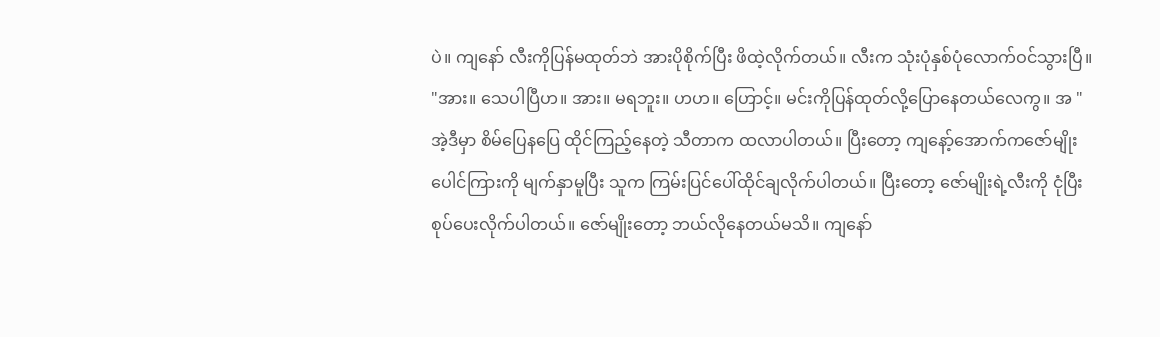ပဲ။ ကျနော် လီးကိုပြန်မထုတ်ဘဲ အားပိုစိုက်ပြီး ဖိထဲ့လိုက်တယ်။ လီးက သုံးပုံနှစ်ပုံလောက်ဝင်သွားပြီ။
"အား။ သေပါပြီဟ။ အား။ မရဘူး။ ဟဟ။ ဟြောင့်။ မင်းကိုပြန်ထုတ်လို့ပြောနေတယ်လေကွ။ အ "
အဲ့ဒီမှာ စိမ်ပြေနပြေ ထိုင်ကြည့်နေတဲ့ သီတာက ထလာပါတယ်။ ပြီးတော့ ကျနော့်အောက်ကဇော်မျိုးပေါင်ကြားကို မျက်နှာမူပြီး သူက ကြမ်းပြင်ပေါ်ထိုင်ချလိုက်ပါတယ်။ ပြီးတော့ ဇော်မျိုးရဲ့လီးကို ငုံပြီး စုပ်ပေးလိုက်ပါတယ်။ ဇော်မျိုးတော့ ဘယ်လိုနေတယ်မသိ။ ကျနော်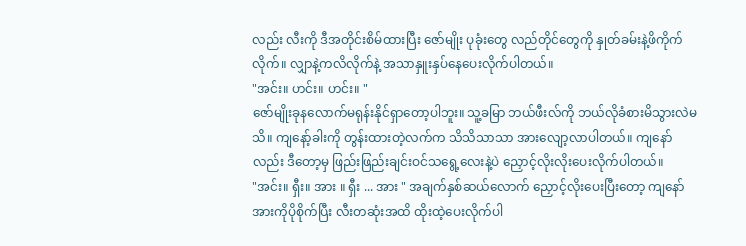လည်း လီးကို ဒီအတိုင်းစိမ်ထားပြီး ဇော်မျိုး ပုခုံးတွေ လည်တိုင်တွေကို နှုတ်ခမ်းနဲ့ဖိကိုက်လိုက်။ လျှာနဲ့ကလိလိုက်နဲ့ အသာနှူးနှပ်နေပေးလိုက်ပါတယ်။
"အင်း။ ဟင်း။ ဟင်း။ "
ဇော်မျိုးခုနလောက်မရုန်းနိုင်ရှာတော့ပါဘူး။ သူ့ခမြာ ဘယ်ဖီးလ်ကို ဘယ်လိုခံစားမိသွားလဲမသိ။ ကျနော့်ခါးကို တွန်းထားတဲ့လက်က သိသိသာသာ အားလျော့လာပါတယ်။ ကျနော်လည်း ဒီတော့မှ ဖြည်းဖြည်းချင်းဝင်သရွေ့လေးနဲ့ပဲ ညှောင့်လိုးလိုးပေးလိုက်ပါတယ်။
"အင်း။ ရှီး။ အား ။ ရှီး ... အား " အချက်နှစ်ဆယ်လောက် ညှောင့်လိုးပေးပြီးတော့ ကျနော်အားကိုပိုစိုက်ပြီး လီးတဆုံးအထိ ထိုးထဲ့ပေးလိုက်ပါ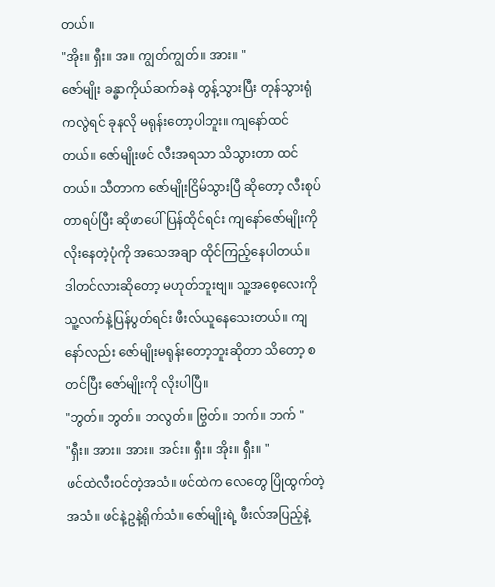တယ်။
"အိုး။ ရှီး။ အ။ ကျွတ်ကျွတ်။ အား။ "
ဇော်မျိုး ခန္ဓာကိုယ်ဆက်ခနဲ တွန့်သွားပြီး တုန်သွားရုံကလွဲရင် ခုနလို မရုန်းတော့ပါဘူး။ ကျနော်ထင်တယ်။ ဇော်မျိုးဖင် လီးအရသာ သိသွားတာ ထင်တယ်။ သီတာက ဇော်မျိုးငြိမ်သွားပြီ ဆိုတော့ လီးစုပ်တာရပ်ပြီး ဆိုဖာပေါ်ပြန်ထိုင်ရင်း ကျနော်ဇော်မျိုးကို လိုးနေတဲ့ပုံကို အသေအချာ ထိုင်ကြည့်နေပါတယ်။ ဒါတင်လားဆိုတော့ မဟုတ်ဘူးဗျ။ သူ့အစေ့လေးကို သူ့လက်နဲ့ပြန်ပွတ်ရင်း ဖီးလ်ယူနေသေးတယ်။ ကျနော်လည်း ဇော်မျိုးမရုန်းတော့ဘူးဆိုတာ သိတော့ စတင်ပြီး ဇော်မျိုးကို လိုးပါပြီ။
"ဘွတ်။ ဘွတ်။ ဘလွတ်။ ဗြွတ်။ ဘက်။ ဘက် "
"ရှီး။ အား။ အား။ အင်း။ ရှီး။ အိုး။ ရှီး။ "
ဖင်ထဲလီးဝင်တဲ့အသံ။ ဖင်ထဲက လေတွေ ပြိုထွက်တဲ့အသံ။ ဖင်နဲ့ဥနဲ့ရိုက်သံ။ ဇော်မျိုးရဲ့ ဖီးလ်အပြည့်နဲ့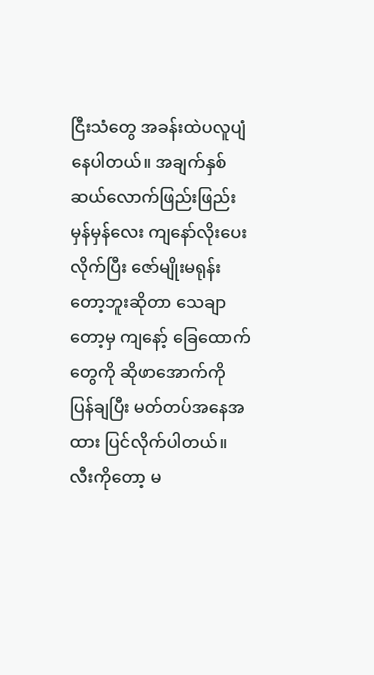ငြီးသံတွေ အခန်းထဲပလူပျံနေပါတယ်။ အချက်နှစ်ဆယ်လောက်ဖြည်းဖြည်းမှန်မှန်လေး ကျနော်လိုးပေးလိုက်ပြီး ဇော်မျိုးမရုန်းတော့ဘူးဆိုတာ သေချာတော့မှ ကျနော့် ခြေထောက်တွေကို ဆိုဖာအောက်ကို ပြန်ချပြီး မတ်တပ်အနေအထား ပြင်လိုက်ပါတယ်။ လီးကိုတော့ မ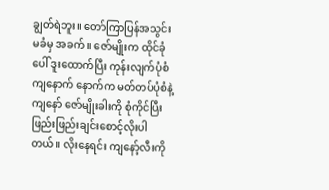ချွတ်ရဲဘူး။ တော်ကြာပြန်အသွင်းမခံမှ အခက်။ ဇော်မျိုးက ထိုင်ခုံပေါ် ဒူးထောက်ပြီး ကုန်းလျက်ပုံစံ ကျနောက် နောက်က မတ်တပ်ပုံစံနဲ့ ကျနော် ဇော်မျိုးခါးကို စုံကိုင်ပြီး ဖြည်းဖြည်းချင်းစောင့်လိုးပါတယ်။ လိုးနေရင်း ကျနော့်လီးကို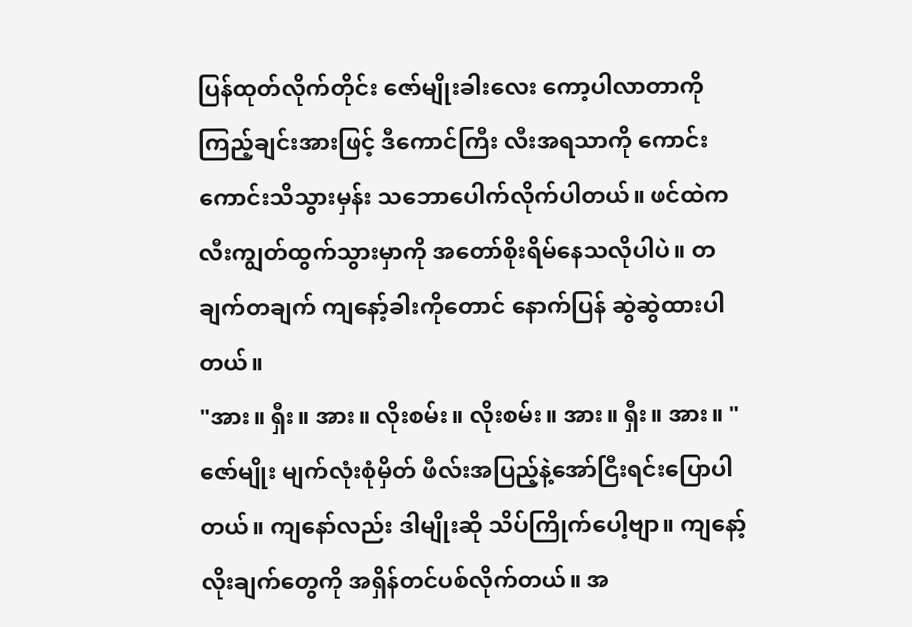ပြန်ထုတ်လိုက်တိုင်း ဇော်မျိုးခါးလေး ကော့ပါလာတာကို ကြည့်ချင်းအားဖြင့် ဒီကောင်ကြီး လီးအရသာကို ကောင်းကောင်းသိသွားမှန်း သဘောပေါက်လိုက်ပါတယ်။ ဖင်ထဲက လီးကျွတ်ထွက်သွားမှာကို အတော်စိုးရိမ်နေသလိုပါပဲ။ တချက်တချက် ကျနော့်ခါးကိုတောင် နောက်ပြန် ဆွဲဆွဲထားပါတယ်။
"အား။ ရှီး။ အား။ လိုးစမ်း။ လိုးစမ်း။ အား။ ရှီး။ အား။ "
ဇော်မျိုး မျက်လုံးစုံမှိတ် ဖီလ်းအပြည့်နဲ့အော်ငြီးရင်းပြောပါတယ်။ ကျနော်လည်း ဒါမျိုးဆို သိပ်ကြိုက်ပေါ့ဗျာ။ ကျနော့်လိုးချက်တွေကို အရှိန်တင်ပစ်လိုက်တယ်။ အ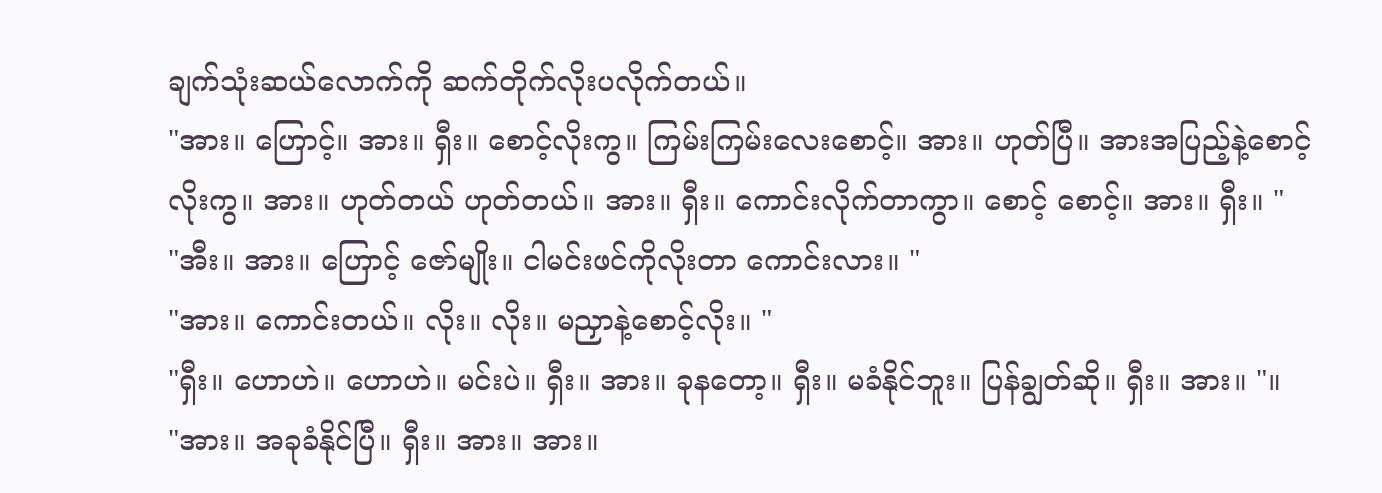ချက်သုံးဆယ်လောက်ကို ဆက်တိုက်လိုးပလိုက်တယ်။
"အား။ ဟြောင့်။ အား။ ရှီး။ စောင့်လိုးကွ။ ကြမ်းကြမ်းလေးစောင့်။ အား။ ဟုတ်ပြီ။ အားအပြည့်နဲ့စောင့်လိုးကွ။ အား။ ဟုတ်တယ် ဟုတ်တယ်။ အား။ ရှီး။ ကောင်းလိုက်တာကွာ။ စောင့် စောင့်။ အား။ ရှီး။ "
"အီး။ အား။ ဟြောင့် ဇော်မျိုး။ ငါမင်းဖင်ကိုလိုးတာ ကောင်းလား။ "
"အား။ ကောင်းတယ်။ လိုး။ လိုး။ မညှာနဲ့စောင့်လိုး။ "
"ရှီး။ ဟောဟဲ။ ဟောဟဲ။ မင်းပဲ။ ရှီး။ အား။ ခုနတော့။ ရှီး။ မခံနိုင်ဘူး။ ပြန်ချွတ်ဆို။ ရှီး။ အား။ "။
"အား။ အခုခံနိုင်ပြီ။ ရှီး။ အား။ အား။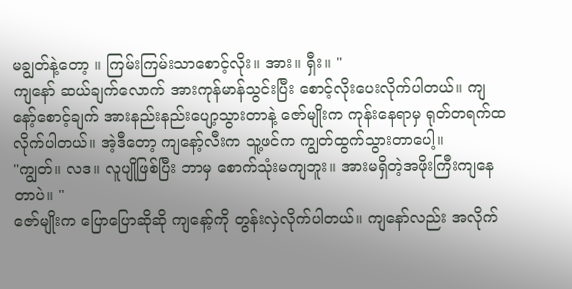မချွတ်နဲ့တော့ ။ ကြမ်းကြမ်းသာစောင့်လိုး။ အား။ ရှီး။ "
ကျနော် ဆယ်ချက်လောက် အားကုန်မာန်သွင်းပြီး စောင့်လိုးပေးလိုက်ပါတယ်။ ကျနော့်စောင့်ချက် အားနည်းနည်းပျော့သွားတာနဲ့ ဇော်မျိုးက ကုန်းနေရာမှ ရုတ်တရက်ထလိုက်ပါတယ်။ အဲ့ဒီတော့ ကျနော့်လီးက သူ့ဖင်က ကျွတ်ထွက်သွားတာပေါ့။
"ကျွတ်။ လဒ။ လူပျိုဖြစ်ပြီး ဘာမှ စောက်သုံးမကျဘူး။ အားမရှိတဲ့အဖိုးကြီးကျနေတာပဲ။ "
ဇော်မျိုးက ပြောပြောဆိုဆို ကျနော့်ကို တွန်းလှဲလိုက်ပါတယ်။ ကျနော်လည်း အလိုက်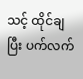သင့် ထိုင်ချပြီး ပက်လက်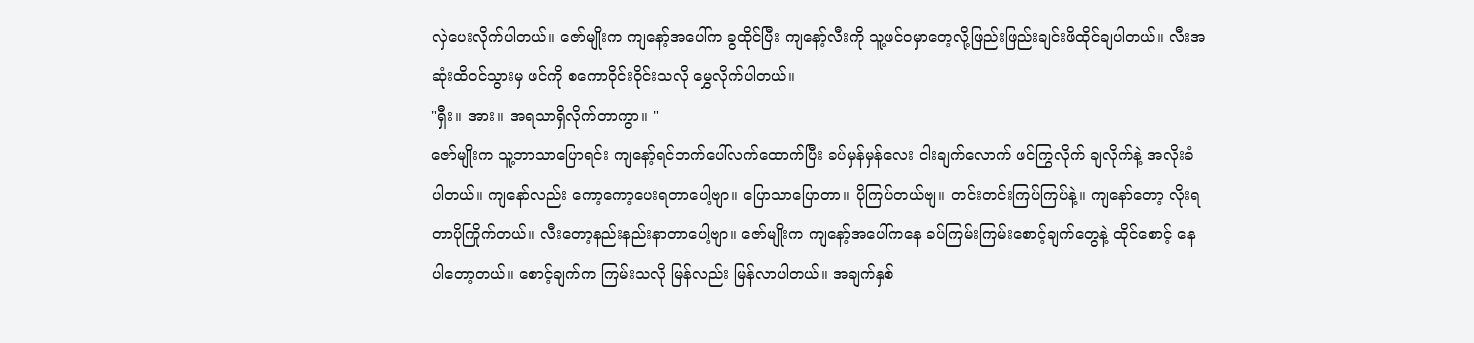လှဲပေးလိုက်ပါတယ်။ ဇော်မျိုးက ကျနော့်အပေါ်က ခွထိုင်ပြီး ကျနော့်လီးကို သူ့ဖင်ဝမှာတေ့လို့ဖြည်းဖြည်းချင်းဖိထိုင်ချပါတယ်။ လီးအဆုံးထိဝင်သွားမှ ဖင်ကို စကောဝိုင်းဝိုင်းသလို မွှေလိုက်ပါတယ်။
"ရှီး။ အား။ အရသာရှိလိုက်တာကွာ။ "
ဇော်မျိုးက သူ့ဘာသာပြောရင်း ကျနော့်ရင်ဘက်ပေါ်လက်ထောက်ပြီး ခပ်မှန်မှန်လေး ငါးချက်လောက် ဖင်ကြွလိုက် ချလိုက်နဲ့ အလိုးခံပါတယ်။ ကျနော်လည်း ကော့ကော့ပေးရတာပေါ့ဗျာ။ ပြောသာပြောတာ။ ပိုကြပ်တယ်ဗျ။ တင်းတင်းကြပ်ကြပ်နဲ့။ ကျနော်တော့ လိုးရတာပိုကြိုက်တယ်။ လီးတော့နည်းနည်းနာတာပေါ့ဗျာ။ ဇော်မျိုးက ကျနော့်အပေါ်ကနေ ခပ်ကြမ်းကြမ်းစောင့်ချက်တွေနဲ့ ထိုင်စောင့် နေပါတော့တယ်။ စောင့်ချက်က ကြမ်းသလို မြန်လည်း မြန်လာပါတယ်။ အချက်နှစ်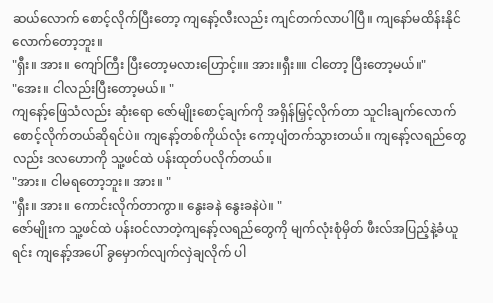ဆယ်လောက် စောင့်လိုက်ပြီးတော့ ကျနော့်လီးလည်း ကျင်တက်လာပါပြီ။ ကျနော်မထိန်းနိုင်လောက်တော့ဘူး။
"ရှီး။ အား။ ကျော်ကြီး ပြီးတော့မလားဟြောင့်။။ အား။ရှီး။။ ငါတော့ ပြီးတော့မယ်။"
"အေး။ ငါလည်းပြီးတော့မယ်။ "
ကျနော့်ဖြေသံလည်း ဆုံးရော ဇော်မျိုးစောင့်ချက်ကို အရှိန်မြှင့်လိုက်တာ သူငါးချက်လောက်စောင့်လိုက်တယ်ဆိုရင်ပဲ။ ကျနော့်တစ်ကိုယ်လုံး ကော့ပျံတက်သွားတယ်။ ကျနော့်လရည်တွေလည်း ဒလဟောကို သူ့ဖင်ထဲ ပန်းထုတ်ပလိုက်တယ်။
"အား။ ငါမရတော့ဘူး။ အား။ "
"ရှီး။ အား။ ကောင်းလိုက်တာကွာ။ နွေးခနဲ နွေးခနဲပဲ။ "
ဇော်မျိုးက သူ့ဖင်ထဲ ပန်းဝင်လာတဲ့ကျနော့်လရည်တွေကို မျက်လုံးစုံမှိတ် ဖီးလ်အပြည့်နဲ့ခံယူရင်း ကျနော့်အပေါ် ခွမှောက်လျက်လှဲချလိုက် ပါ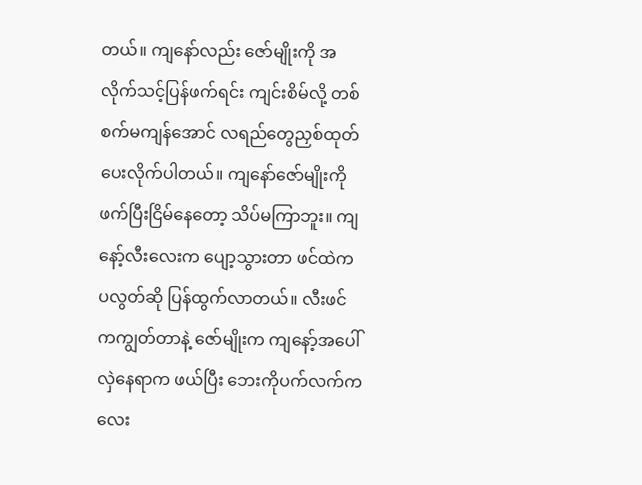တယ်။ ကျနော်လည်း ဇော်မျိုးကို အလိုက်သင့်ပြန်ဖက်ရင်း ကျင်းစိမ်လို့ တစ်စက်မကျန်အောင် လရည်တွေညှစ်ထုတ်ပေးလိုက်ပါတယ်။ ကျနော်ဇော်မျိုးကို ဖက်ပြီးငြိမ်နေတော့ သိပ်မကြာဘူး။ ကျနော့်လီးလေးက ပျော့သွားတာ ဖင်ထဲက ပလွတ်ဆို ပြန်ထွက်လာတယ်။ လီးဖင်ကကျွတ်တာနဲ့ ဇော်မျိုးက ကျနော့်အပေါ်လှဲနေရာက ဖယ်ပြီး ဘေးကိုပက်လက်ကလေး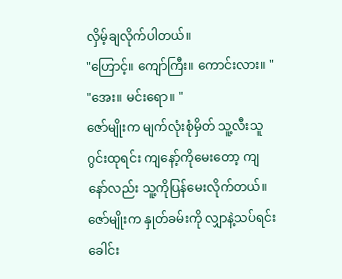လှိမ့်ချလိုက်ပါတယ်။
"ဟြောင့်။ ကျော်ကြီး။ ကောင်းလား။ "
"အေး။ မင်းရော။ "
ဇော်မျိုးက မျက်လုံးစုံမှိတ် သူ့လီးသူ ဂွင်းထုရင်း ကျနော့်ကိုမေးတော့ ကျနော်လည်း သူ့ကိုပြန်မေးလိုက်တယ်။ ဇော်မျိုးက နှုတ်ခမ်းကို လျှာနဲ့သပ်ရင်း ခေါင်း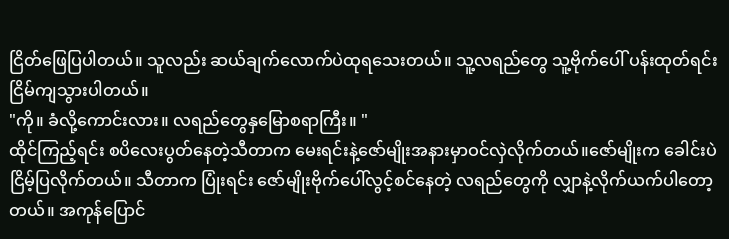ငြိတ်ဖြေပြပါတယ်။ သူလည်း ဆယ်ချက်လောက်ပဲထုရသေးတယ်။ သူ့လရည်တွေ သူ့ဗိုက်ပေါ် ပန်းထုတ်ရင်း ငြိမ်ကျသွားပါတယ်။
"ကို။ ခံလို့ကောင်းလား။ လရည်တွေနှမြောစရာကြီး။ "
ထိုင်ကြည့်ရင်း စပိလေးပွတ်နေတဲ့သီတာက မေးရင်းနဲ့ဇော်မျိုးအနားမှာဝင်လှဲလိုက်တယ်။ဇော်မျိုးက ခေါင်းပဲငြိမ့်ပြလိုက်တယ်။ သီတာက ပြုံးရင်း ဇော်မျိုးဗိုက်ပေါ်လွင့်စင်နေတဲ့ လရည်တွေကို လျှာနဲ့လိုက်ယက်ပါတော့တယ်။ အကုန်ပြောင်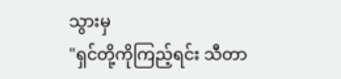သွားမှ
"ရှင်တို့ကိုကြည့်ရင်း သီတာ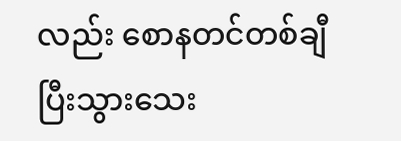လည်း စောနတင်တစ်ချီပြီးသွားသေး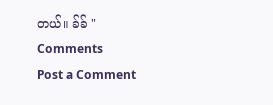တယ်။ ခ်ခ် "
Comments
Post a Comment